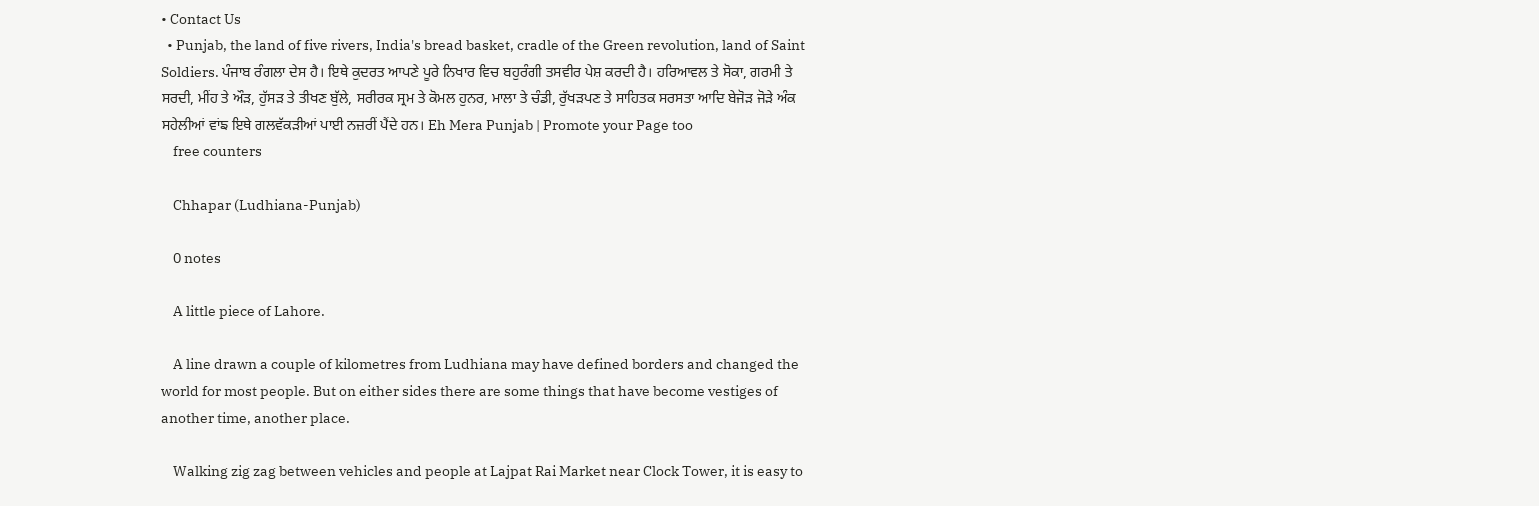• Contact Us
  • Punjab, the land of five rivers, India's bread basket, cradle of the Green revolution, land of Saint Soldiers. ਪੰਜਾਬ ਰੰਗਲਾ ਦੇਸ ਹੈ। ਇਥੇ ਕੁਦਰਤ ਆਪਣੇ ਪੂਰੇ ਨਿਖਾਰ ਵਿਚ ਬਹੁਰੰਗੀ ਤਸਵੀਰ ਪੇਸ਼ ਕਰਦੀ ਹੈ। ਹਰਿਆਵਲ ਤੇ ਸੋਕਾ, ਗਰਮੀ ਤੇ ਸਰਦੀ, ਮੀਂਹ ਤੇ ਔਡ਼, ਹੁੱਸਡ਼ ਤੇ ਤੀਖਣ ਬੁੱਲੇ, ਸਰੀਰਕ ਸ੍ਰਮ ਤੇ ਕੋਮਲ ਹੁਨਰ, ਮਾਲਾ ਤੇ ਚੰਡੀ, ਰੁੱਖਡ਼ਪਣ ਤੇ ਸਾਹਿਤਕ ਸਰਸਤਾ ਆਦਿ ਬੇਜੋਡ਼ ਜੋਡ਼ੇ ਅੰਕ ਸਹੇਲੀਆਂ ਵਾਂਙ ਇਥੇ ਗਲਵੱਕਡ਼ੀਆਂ ਪਾਈ ਨਜ਼ਰੀਂ ਪੈਂਦੇ ਹਨ। Eh Mera Punjab | Promote your Page too
    free counters

    Chhapar (Ludhiana-Punjab)

    0 notes

    A little piece of Lahore.

    A line drawn a couple of kilometres from Ludhiana may have defined borders and changed the world for most people. But on either sides there are some things that have become vestiges of another time, another place.

    Walking zig zag between vehicles and people at Lajpat Rai Market near Clock Tower, it is easy to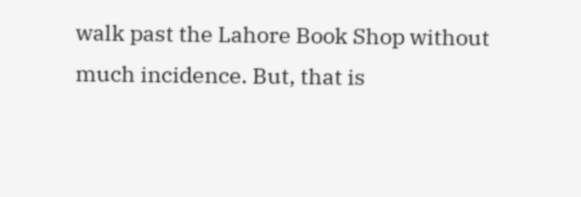walk past the Lahore Book Shop without much incidence. But, that is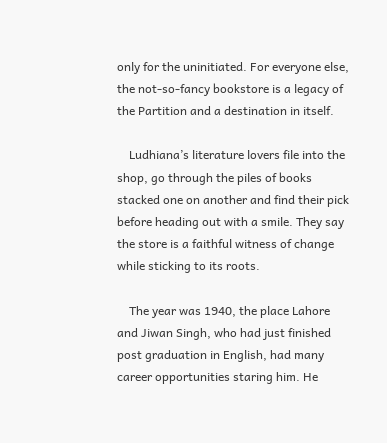only for the uninitiated. For everyone else, the not-so-fancy bookstore is a legacy of the Partition and a destination in itself.

    Ludhiana’s literature lovers file into the shop, go through the piles of books stacked one on another and find their pick before heading out with a smile. They say the store is a faithful witness of change while sticking to its roots.

    The year was 1940, the place Lahore and Jiwan Singh, who had just finished post graduation in English, had many career opportunities staring him. He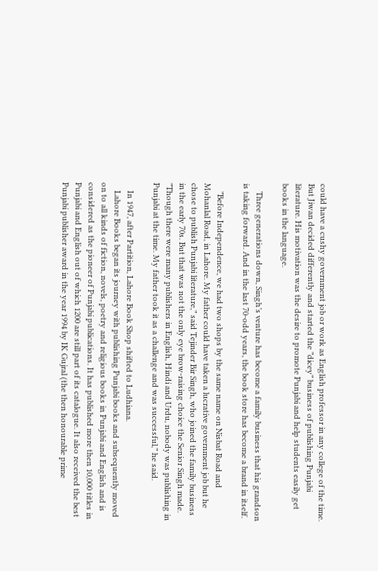could have a cushy government job or work as English professor in any college of the time. But Jiwan decided differently and started the ”dicey” business of publishing Punjabi literature. His motivation was the desire to promote Punjabi and help students easily get books in the language.

    Three generations down, Singh’s venture has become a family business that his grandson is taking forward. And in the last 70-odd years, the book store has become a brand in itself.

    ”Before Independence, we had two shops by the same name on Nisbat Road and Mohanlal Road, in Lahore. My father could have taken a lucrative government job but he chose to publish Punjabi literature,” said Tejinder Bir Singh, who joined the family business in the early 70s. But that was not the only eye brow-raising choice the Senior Singh made. ”Though there were many publishers in English, Hindi and Urdu, nobody was publishing in Punjabi at the time. My father took it as a challenge and was successful,” he said.

    In 1947, after Partition, Lahore Book Shop shifted to Ludhiana.
    Lahore Books began its journey with publishing Punjabi books and subsequently moved on to all kinds of fiction, novels, poetry and religious books in Punjabi and English and is considered as the pioneer of Punjabi publications. It has published more then 10,000 titles in Punjabi and English out of which 1200 are still part of its catalogue. It also received the best Punjabi publisher award in the year 1994 by IK Gujral (the then honourable prime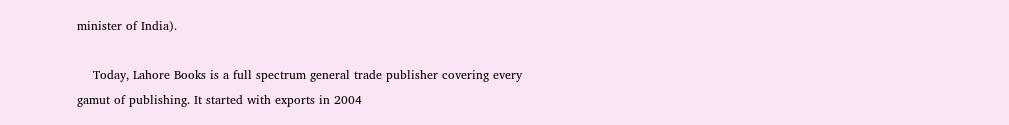minister of India).

    Today, Lahore Books is a full spectrum general trade publisher covering every gamut of publishing. It started with exports in 2004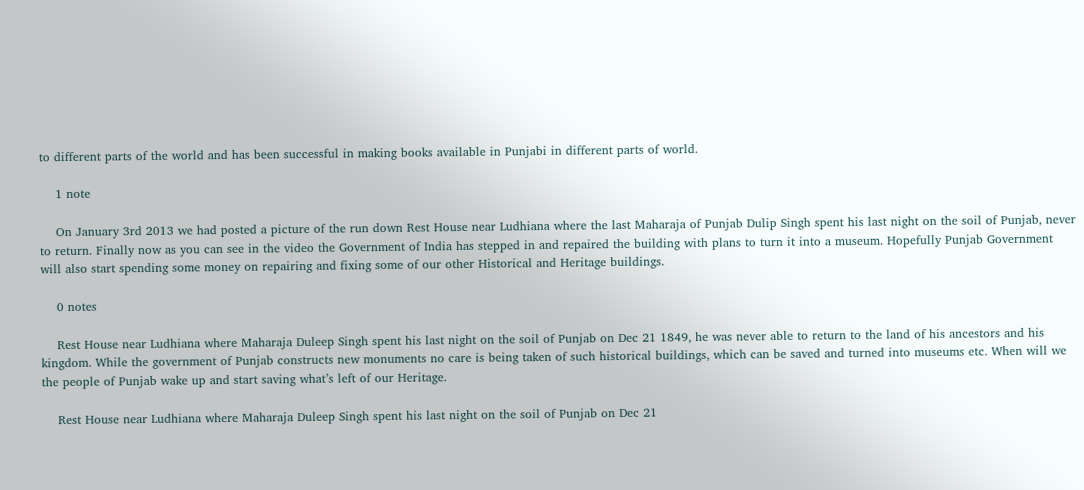to different parts of the world and has been successful in making books available in Punjabi in different parts of world.

    1 note

    On January 3rd 2013 we had posted a picture of the run down Rest House near Ludhiana where the last Maharaja of Punjab Dulip Singh spent his last night on the soil of Punjab, never to return. Finally now as you can see in the video the Government of India has stepped in and repaired the building with plans to turn it into a museum. Hopefully Punjab Government will also start spending some money on repairing and fixing some of our other Historical and Heritage buildings.

    0 notes

    Rest House near Ludhiana where Maharaja Duleep Singh spent his last night on the soil of Punjab on Dec 21 1849, he was never able to return to the land of his ancestors and his kingdom. While the government of Punjab constructs new monuments no care is being taken of such historical buildings, which can be saved and turned into museums etc. When will we the people of Punjab wake up and start saving what’s left of our Heritage.

    Rest House near Ludhiana where Maharaja Duleep Singh spent his last night on the soil of Punjab on Dec 21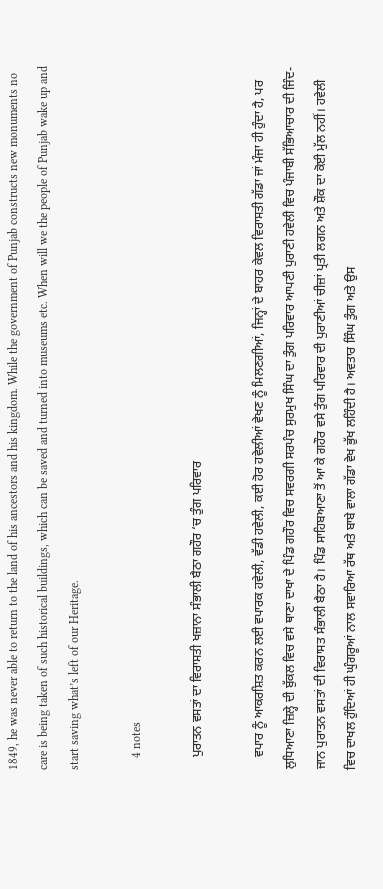1849, he was never able to return to the land of his ancestors and his kingdom. While the government of Punjab constructs new monuments no care is being taken of such historical buildings, which can be saved and turned into museums etc. When will we the people of Punjab wake up and start saving what’s left of our Heritage.

    4 notes

    ਪੁਰਾਤਨ ਵਸਤਾਂ ਦਾ ਵਿਰਾਸਤੀ ਖਜ਼ਾਨਾ ਸੰਭਾਲੀ ਬੈਠਾ ਗਹੌਰ ‘ਚ ਤੁੰਗ ਪਰਿਵਾਰ

    ਵਪਾਰ ਨੂੰ ਆਕਰਸ਼ਿਤ ਕਰਨ ਲਈ ਵਪਾਰਕ ਹਵੇਲੀ, ਵੱਡੀ ਹਵੇਲੀ, ਕਈ ਹੋਰ ਹਵੇਲੀਆਂ ਵੇਖਣ ਨੂੰ ਮਿਲਣਗੀਆਂ, ਜਿਨ੍ਹਾਂ ਦੇ ਬਾਹਰ ਕੇਵਲ ਵਿਰਾਸਤੀ ਗੱਡਾ ਜਾਂ ਮੰਜਾ ਹੀ ਹੁੰਦਾ ਹੈ, ਪਰ ਲੁਧਿਆਣਾ ਜ਼ਿਲ੍ਹੇ ਦੀ ਬੁੱਕਲ ਵਿਚ ਵਸੇ ਥਾਣਾ ਦਾਖਾ ਦੇ ਪਿੰਡ ਗਹੌਰ ਵਿਚ ਸਵਰਗੀ ਸਰਪੰਚ ਸੁਰਮੁਖ ਸਿੰਘ ਦਾ ਤੁੰਗ ਪਰਿਵਾਰ ਆਪਣੀ ਪੁਰਾਣੀ ਹਵੇਲੀ ਵਿਚ ਪੰਜਾਬੀ ਸੱਭਿਆਚਾਰ ਦੀ ਜਿੰਦ-ਜਾਨ ਪੁਰਾਤਨ ਵਸਤਾਂ ਦੀ ਵਿਰਾਸਤ ਸੰਭਾਲੀ ਬੈਠਾ ਹੈ। ਪਿੰਡ ਸਾਹਿਬਆਣਾ ਤੋਂ ਆ ਕੇ ਗਹੌਰ ਵਸੇ ਤੁੰਗ ਪਰਿਵਾਰ ਦੀ ਪੁਰਾਣੀਆਂ ਚੀਜ਼ਾਂ ਪ੍ਰਤੀ ਲਗਨ ਅਤੇ ਸ਼ੌਕ ਦਾ ਕੋਈ ਮੁੱਲ ਨਹੀਂ। ਹਵੇਲੀ ਵਿਚ ਦਾਖਲ ਹੁੰਦਿਆਂ ਹੀ ਘੁੰਗਰੂਆਂ ਨਾਲ ਸਵਾਰਿਆ ਰੱਥ ਅਤੇ ਬਾਬੇ ਵਾਲਾ ਗੱਡਾ ਵੇਖ ਭੁੱਖ ਲਹਿੰਦੀ ਹੈ। ਅਵਤਾਰ ਸਿੰਘ ਤੁੰਗ ਅਤੇ ਉਸ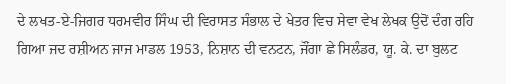ਦੇ ਲਖਤ-ਏ-ਜਿਗਰ ਧਰਮਵੀਰ ਸਿੰਘ ਦੀ ਵਿਰਾਸਤ ਸੰਭਾਲ ਦੇ ਖੇਤਰ ਵਿਚ ਸੇਵਾ ਵੇਖ ਲੇਖਕ ਉਦੋਂ ਦੰਗ ਰਹਿ ਗਿਆ ਜਦ ਰਸ਼ੀਅਨ ਜਾਜ ਮਾਡਲ 1953, ਨਿਸ਼ਾਨ ਦੀ ਵਨਟਨ, ਜੌਂਗਾ ਛੇ ਸਿਲੰਡਰ, ਯੂ. ਕੇ. ਦਾ ਬੁਲਟ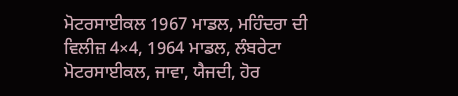ਮੋਟਰਸਾਈਕਲ 1967 ਮਾਡਲ, ਮਹਿੰਦਰਾ ਦੀ ਵਿਲੀਜ਼ 4×4, 1964 ਮਾਡਲ, ਲੰਬਰੇਟਾ ਮੋਟਰਸਾਈਕਲ, ਜਾਵਾ, ਯੈਜਦੀ, ਹੋਰ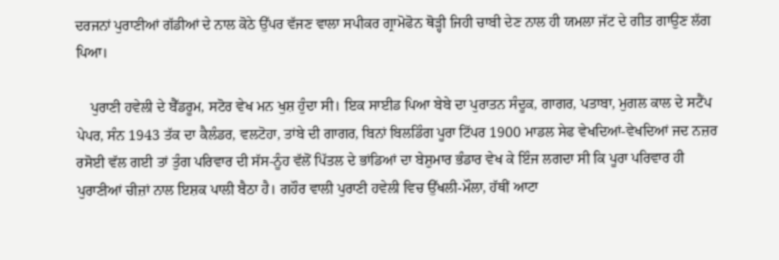ਦਰਜਨਾਂ ਪੁਰਾਣੀਆਂ ਗੱਡੀਆਂ ਦੇ ਨਾਲ ਕੋਠੇ ਉੱਪਰ ਵੱਜਣ ਵਾਲਾ ਸਪੀਕਰ ਗ੍ਰਾਮੋਫੋਨ ਥੋੜ੍ਹੀ ਜਿਹੀ ਚਾਬੀ ਦੇਣ ਨਾਲ ਹੀ ਯਮਲਾ ਜੱਟ ਦੇ ਗੀਤ ਗਾਉਣ ਲੱਗ ਪਿਆ।

    ਪੁਰਾਣੀ ਹਵੇਲੀ ਦੇ ਬੈੱਡਰੂਮ, ਸਟੋਰ ਵੇਖ ਮਨ ਖੁਸ਼ ਹੁੰਦਾ ਸੀ। ਇਕ ਸਾਈਡ ਪਿਆ ਬੇਬੇ ਦਾ ਪੁਰਾਤਨ ਸੰਦੂਕ, ਗਾਗਰ, ਪਤਾਬਾ, ਮੁਗਲ ਕਾਲ ਦੇ ਸਟੈਂਪ ਪੇਪਰ, ਸੰਨ 1943 ਤੱਕ ਦਾ ਕੈਲੰਡਰ, ਵਲਟੋਹਾ, ਤਾਂਬੇ ਦੀ ਗਾਗਰ, ਬਿਨਾਂ ਬਿਲਡਿੰਗ ਪੂਰਾ ਟਿੱਪਰ 1900 ਮਾਡਲ ਸੇਫ ਵੇਖਦਿਆਂ-ਵੇਖਦਿਆਂ ਜਦ ਨਜ਼ਰ ਰਸੋਈ ਵੱਲ ਗਈ ਤਾਂ ਤੁੰਗ ਪਰਿਵਾਰ ਦੀ ਸੱਸ-ਨੂੰਹ ਵੱਲੋਂ ਪਿੱਤਲ ਦੇ ਭਾਂਡਿਆਂ ਦਾ ਬੇਸ਼ੁਮਾਰ ਭੰਡਾਰ ਵੇਖ ਕੇ ਇੰਜ ਲਗਦਾ ਸੀ ਕਿ ਪੂਰਾ ਪਰਿਵਾਰ ਹੀ ਪੁਰਾਣੀਆਂ ਚੀਜ਼ਾਂ ਨਾਲ ਇਸ਼ਕ ਪਾਲੀ ਬੈਠਾ ਹੈ। ਗਹੌਰ ਵਾਲੀ ਪੁਰਾਣੀ ਹਵੇਲੀ ਵਿਚ ਉੱਖਲੀ-ਮੌਲਾ, ਹੱਥੀਂ ਆਟਾ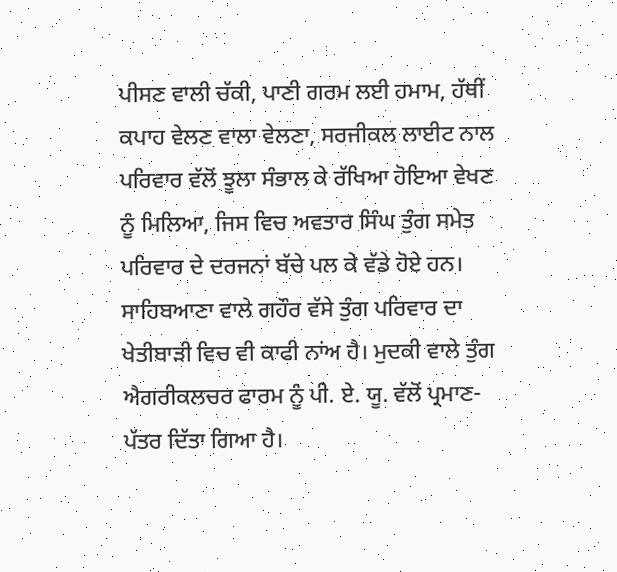ਪੀਸਣ ਵਾਲੀ ਚੱਕੀ, ਪਾਣੀ ਗਰਮ ਲਈ ਹਮਾਮ, ਹੱਥੀਂ ਕਪਾਹ ਵੇਲਣ ਵਾਲਾ ਵੇਲਣਾ, ਸਰਜੀਕਲ ਲਾਈਟ ਨਾਲ ਪਰਿਵਾਰ ਵੱਲੋਂ ਝੂਲਾ ਸੰਭਾਲ ਕੇ ਰੱਖਿਆ ਹੋਇਆ ਵੇਖਣ ਨੂੰ ਮਿਲਿਆ, ਜਿਸ ਵਿਚ ਅਵਤਾਰ ਸਿੰਘ ਤੁੰਗ ਸਮੇਤ ਪਰਿਵਾਰ ਦੇ ਦਰਜਨਾਂ ਬੱਚੇ ਪਲ ਕੇ ਵੱਡੇ ਹੋਏ ਹਨ। ਸਾਹਿਬਆਣਾ ਵਾਲੇ ਗਹੌਰ ਵੱਸੇ ਤੁੰਗ ਪਰਿਵਾਰ ਦਾ ਖੇਤੀਬਾੜੀ ਵਿਚ ਵੀ ਕਾਫੀ ਨਾਂਅ ਹੈ। ਮੁਦਕੀ ਵਾਲੇ ਤੁੰਗ ਐਗਰੀਕਲਚਰ ਫਾਰਮ ਨੂੰ ਪੀ. ਏ. ਯੂ. ਵੱਲੋਂ ਪ੍ਰਮਾਣ-ਪੱਤਰ ਦਿੱਤਾ ਗਿਆ ਹੈ।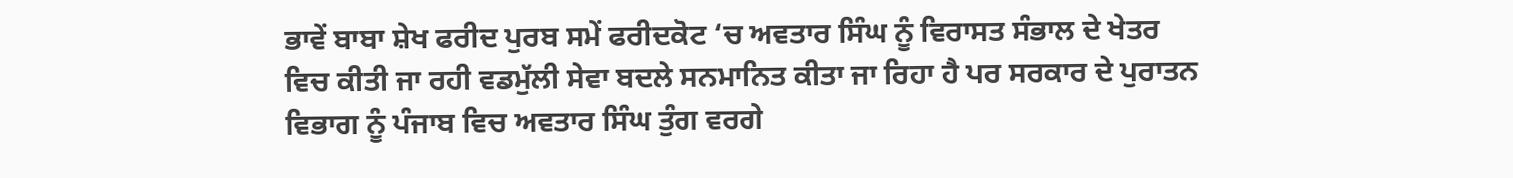ਭਾਵੇਂ ਬਾਬਾ ਸ਼ੇਖ ਫਰੀਦ ਪੁਰਬ ਸਮੇਂ ਫਰੀਦਕੋਟ ‘ਚ ਅਵਤਾਰ ਸਿੰਘ ਨੂੰ ਵਿਰਾਸਤ ਸੰਭਾਲ ਦੇ ਖੇਤਰ ਵਿਚ ਕੀਤੀ ਜਾ ਰਹੀ ਵਡਮੁੱਲੀ ਸੇਵਾ ਬਦਲੇ ਸਨਮਾਨਿਤ ਕੀਤਾ ਜਾ ਰਿਹਾ ਹੈ ਪਰ ਸਰਕਾਰ ਦੇ ਪੁਰਾਤਨ ਵਿਭਾਗ ਨੂੰ ਪੰਜਾਬ ਵਿਚ ਅਵਤਾਰ ਸਿੰਘ ਤੁੰਗ ਵਰਗੇ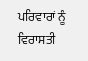ਪਰਿਵਾਰਾਂ ਨੂੰ ਵਿਰਾਸਤੀ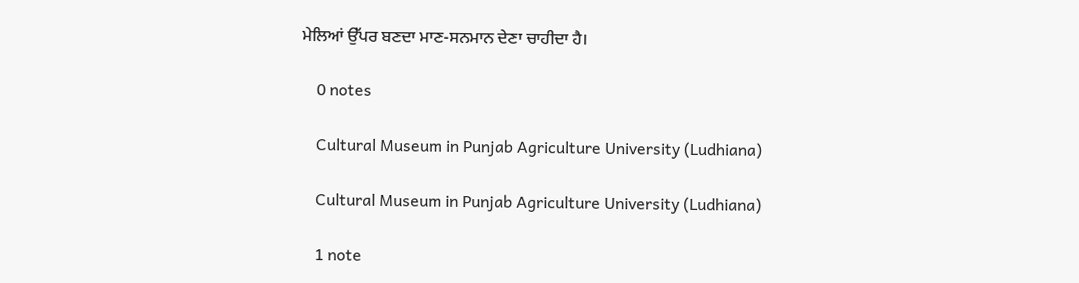ਮੇਲਿਆਂ ਉੱਪਰ ਬਣਦਾ ਮਾਣ-ਸਨਮਾਨ ਦੇਣਾ ਚਾਹੀਦਾ ਹੈ।

    0 notes

    Cultural Museum in Punjab Agriculture University (Ludhiana)

    Cultural Museum in Punjab Agriculture University (Ludhiana)

    1 note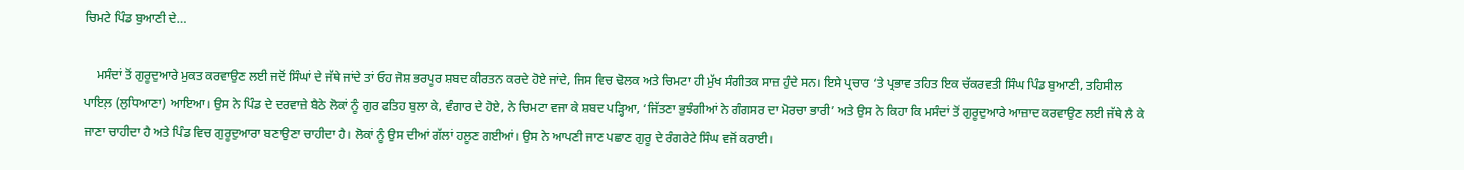ਚਿਮਟੇ ਪਿੰਡ ਬੁਆਣੀ ਦੇ…

    ਮਸੰਦਾਂ ਤੋਂ ਗੁਰੂਦੁਆਰੇ ਮੁਕਤ ਕਰਵਾਉਣ ਲਈ ਜਦੋਂ ਸਿੰਘਾਂ ਦੇ ਜੱਥੇ ਜਾਂਦੇ ਤਾਂ ਓਹ ਜੋਸ਼ ਭਰਪੂਰ ਸ਼ਬਦ ਕੀਰਤਨ ਕਰਦੇ ਹੋਏ ਜਾਂਦੇ, ਜਿਸ ਵਿਚ ਢੋਲਕ ਅਤੇ ਚਿਮਟਾ ਹੀ ਮੁੱਖ ਸੰਗੀਤਕ ਸਾਜ਼ ਹੁੰਦੇ ਸਨ। ਇਸੇ ਪ੍ਰਚਾਰ ‘ਤੇ ਪ੍ਰਭਾਵ ਤਹਿਤ ਇਕ ਚੱਕਰਵਤੀ ਸਿੰਘ ਪਿੰਡ ਬੁਆਣੀ, ਤਹਿਸੀਲ ਪਾਇਲ਼ (ਲੁਧਿਆਣਾ) ਆਇਆ। ਉਸ ਨੇ ਪਿੰਡ ਦੇ ਦਰਵਾਜ਼ੇ ਬੈਠੇ ਲੋਕਾਂ ਨੂੰ ਗੁਰ ਫਤਿਹ ਬੁਲਾ ਕੇ, ਵੰਗਾਰ ਦੇ ਹੋਏ, ਨੇ ਚਿਮਟਾ ਵਜਾ ਕੇ ਸ਼ਬਦ ਪੜ੍ਹਿਆ, ‘ਜਿੱਤਣਾ ਭੁਝੰਗੀਆਂ ਨੇ ਗੰਗਸਰ ਦਾ ਮੋਰਚਾ ਭਾਰੀ’ ਅਤੇ ਉਸ ਨੇ ਕਿਹਾ ਕਿ ਮਸੰਦਾਂ ਤੋਂ ਗੁਰੂਦੁਆਰੇ ਆਜ਼ਾਦ ਕਰਵਾਉਣ ਲਈ ਜੱਥੇ ਲੈ ਕੇ ਜਾਣਾ ਚਾਹੀਦਾ ਹੈ ਅਤੇ ਪਿੰਡ ਵਿਚ ਗੁਰੂਦੁਆਰਾ ਬਣਾਉਣਾ ਚਾਹੀਦਾ ਹੈ। ਲੋਕਾਂ ਨੂੰ ਉਸ ਦੀਆਂ ਗੱਲਾਂ ਹਲੂਣ ਗਈਆਂ। ਉਸ ਨੇ ਆਪਣੀ ਜਾਣ ਪਛਾਣ ਗੁਰੂ ਦੇ ਰੰਗਰੇਟੇ ਸਿੰਘ ਵਜੋਂ ਕਰਾਈ।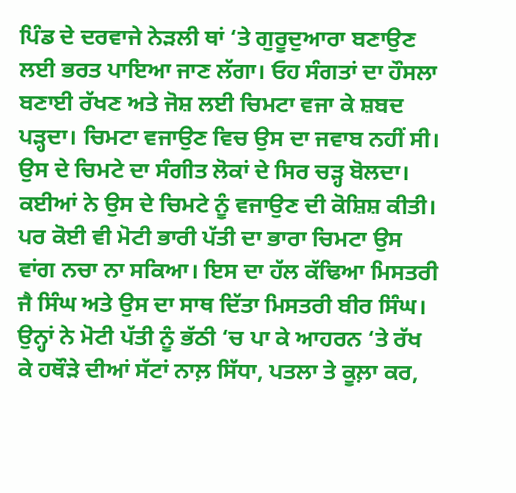ਪਿੰਡ ਦੇ ਦਰਵਾਜੇ ਨੇੜਲੀ ਥਾਂ ‘ਤੇ ਗੁਰੂਦੁਆਰਾ ਬਣਾਉਣ ਲਈ ਭਰਤ ਪਾਇਆ ਜਾਣ ਲੱਗਾ। ਓਹ ਸੰਗਤਾਂ ਦਾ ਹੌਸਲਾ ਬਣਾਈ ਰੱਖਣ ਅਤੇ ਜੋਸ਼ ਲਈ ਚਿਮਟਾ ਵਜਾ ਕੇ ਸ਼ਬਦ ਪੜ੍ਹਦਾ। ਚਿਮਟਾ ਵਜਾਉਣ ਵਿਚ ਉਸ ਦਾ ਜਵਾਬ ਨਹੀਂ ਸੀ। ਉਸ ਦੇ ਚਿਮਟੇ ਦਾ ਸੰਗੀਤ ਲੋਕਾਂ ਦੇ ਸਿਰ ਚੜ੍ਹ ਬੋਲਦਾ। ਕਈਆਂ ਨੇ ਉਸ ਦੇ ਚਿਮਟੇ ਨੂੰ ਵਜਾਉਣ ਦੀ ਕੋਸ਼ਿਸ਼ ਕੀਤੀ। ਪਰ ਕੋਈ ਵੀ ਮੋਟੀ ਭਾਰੀ ਪੱਤੀ ਦਾ ਭਾਰਾ ਚਿਮਟਾ ਉਸ ਵਾਂਗ ਨਚਾ ਨਾ ਸਕਿਆ। ਇਸ ਦਾ ਹੱਲ ਕੱਢਿਆ ਮਿਸਤਰੀ ਜੈ ਸਿੰਘ ਅਤੇ ਉਸ ਦਾ ਸਾਥ ਦਿੱਤਾ ਮਿਸਤਰੀ ਬੀਰ ਸਿੰਘ। ਉਨ੍ਹਾਂ ਨੇ ਮੋਟੀ ਪੱਤੀ ਨੂੰ ਭੱਠੀ ‘ਚ ਪਾ ਕੇ ਆਹਰਨ ‘ਤੇ ਰੱਖ ਕੇ ਹਥੌੜੇ ਦੀਆਂ ਸੱਟਾਂ ਨਾਲ਼ ਸਿੱਧਾ, ਪਤਲਾ ਤੇ ਕੂਲ਼ਾ ਕਰ,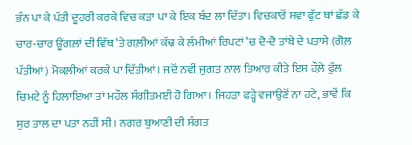ਭੰਨ ਪਾ ਕੇ ਪੱਤੀ ਦੂਹਰੀ ਕਰਕੇ ਵਿਚ ਕੜਾ ਪਾ ਕੇ ਇਕ ਬੰਦ ਲਾ ਦਿੱਤਾ। ਵਿਚਕਾਰੋਂ ਸਵਾ ਫੁੱਟ ਥਾਂ ਛੱਡ ਕੇ ਚਾਰ-ਚਾਰ ਊਂਗਲ਼ਾਂ ਦੀ ਵਿੱਥ ‘ਤੇ ਗਲ਼ੀਆਂ ਕੱਢ ਕੇ ਲੰਮੀਆਂ ਰਿਪਟਾਂ ‘ਚ ਦੋ-ਦੋ ਤਾਂਬੇ ਦੇ ਪਤਾਸੇ (ਗੋਲ਼ ਪੱਤੀਆਂ) ਮੋਕਲ਼ੀਆਂ ਕਰਕੇ ਪਾ ਦਿੱਤੀਆਂ। ਜਦੋਂ ਨਵੀਂ ਜੁਗਤ ਨਾਲ ਤਿਆਰ ਕੀਤੇ ਇਸ ਹੌਲ਼ੇ ਫੁੱਲ ਚਿਮਟੇ ਨੂੰ ਹਿਲਾਇਆ ਤਾਂ ਮਹੌਲ ਸੰਗੀਤਮਈ ਹੋ ਗਿਆ। ਜਿਹੜਾ ਫੜ੍ਹੇ ਵਜਾਉਣੋਂ ਨਾ ਹਟੇ, ਭਾਵੇਂ ਕਿ ਸੁਰ ਤਾਲ ਦਾ ਪਤਾ ਨਹੀਂ ਸੀ। ਨਗਰ ਬੁਆਣੀ ਦੀ ਸੰਗਤ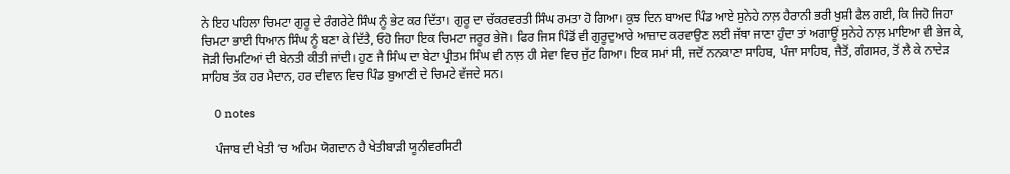ਨੇ ਇਹ ਪਹਿਲਾ ਚਿਮਟਾ ਗੁਰੂ ਦੇ ਰੰਗਰੇਟੇ ਸਿੰਘ ਨੂੰ ਭੇਟ ਕਰ ਦਿੱਤਾ। ਗੁਰੂ ਦਾ ਚੱਕਰਵਰਤੀ ਸਿੰਘ ਰਮਤਾ ਹੋ ਗਿਆ। ਕੁਝ ਦਿਨ ਬਾਅਦ ਪਿੰਡ ਆਏ ਸੁਨੇਹੇ ਨਾਲ਼ ਹੈਰਾਨੀ ਭਰੀ ਖੁਸ਼ੀ ਫੈਲ ਗਈ, ਕਿ ਜਿਹੋ ਜਿਹਾ ਚਿਮਟਾ ਭਾਈ ਧਿਆਨ ਸਿੰਘ ਨੂੰ ਬਣਾ ਕੇ ਦਿੱਤੈ, ਓਹੋ ਜਿਹਾ ਇਕ ਚਿਮਟਾ ਜਰੂਰ ਭੇਜੋ। ਫਿਰ ਜਿਸ ਪਿੰਡੋਂ ਵੀ ਗੁਰੂਦੁਆਰੇ ਆਜ਼ਾਦ ਕਰਵਾਉਣ ਲਈ ਜੱਥਾ ਜਾਣਾ ਹੁੰਦਾ ਤਾਂ ਅਗਾਊਂ ਸੁਨੇਹੇ ਨਾਲ਼ ਮਾਇਆ ਵੀ ਭੇਜ ਕੇ, ਜੋੜੀ ਚਿਮਟਿਆਂ ਦੀ ਬੇਨਤੀ ਕੀਤੀ ਜਾਂਦੀ। ਹੁਣ ਜੈ ਸਿੰਘ ਦਾ ਬੇਟਾ ਪ੍ਰੀਤਮ ਸਿੰਘ ਵੀ ਨਾਲ਼ ਹੀ ਸੇਵਾ ਵਿਚ ਜੁੱਟ ਗਿਆ। ਇਕ ਸਮਾਂ ਸੀ, ਜਦੋਂ ਨਨਕਾਣਾ ਸਾਹਿਬ, ਪੰਜਾ ਸਾਹਿਬ, ਜੈਤੋਂ, ਗੰਗਸਰ, ਤੋਂ ਲੈ ਕੇ ਨਾਦੇੜ ਸਾਹਿਬ ਤੱਕ ਹਰ ਮੈਦਾਨ, ਹਰ ਦੀਵਾਨ ਵਿਚ ਪਿੰਡ ਬੁਆਣੀ ਦੇ ਚਿਮਟੇ ਵੱਜਦੇ ਸਨ।

    0 notes

    ਪੰਜਾਬ ਦੀ ਖੇਤੀ ‘ਚ ਅਹਿਮ ਯੋਗਦਾਨ ਹੈ ਖੇਤੀਬਾੜੀ ਯੂਨੀਵਰਸਿਟੀ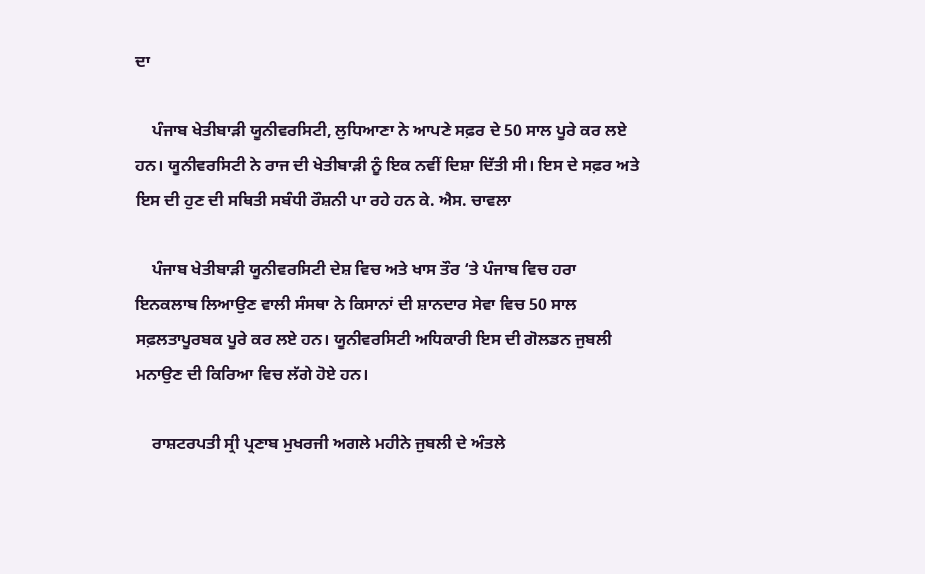ਦਾ

    ਪੰਜਾਬ ਖੇਤੀਬਾੜੀ ਯੂਨੀਵਰਸਿਟੀ, ਲੁਧਿਆਣਾ ਨੇ ਆਪਣੇ ਸਫ਼ਰ ਦੇ 50 ਸਾਲ ਪੂਰੇ ਕਰ ਲਏ ਹਨ। ਯੂਨੀਵਰਸਿਟੀ ਨੇ ਰਾਜ ਦੀ ਖੇਤੀਬਾੜੀ ਨੂੰ ਇਕ ਨਵੀਂ ਦਿਸ਼ਾ ਦਿੱਤੀ ਸੀ। ਇਸ ਦੇ ਸਫ਼ਰ ਅਤੇ ਇਸ ਦੀ ਹੁਣ ਦੀ ਸਥਿਤੀ ਸਬੰਧੀ ਰੌਸ਼ਨੀ ਪਾ ਰਹੇ ਹਨ ਕੇ. ਐਸ. ਚਾਵਲਾ

    ਪੰਜਾਬ ਖੇਤੀਬਾੜੀ ਯੂਨੀਵਰਸਿਟੀ ਦੇਸ਼ ਵਿਚ ਅਤੇ ਖਾਸ ਤੌਰ ‘ਤੇ ਪੰਜਾਬ ਵਿਚ ਹਰਾ ਇਨਕਲਾਬ ਲਿਆਉਣ ਵਾਲੀ ਸੰਸਥਾ ਨੇ ਕਿਸਾਨਾਂ ਦੀ ਸ਼ਾਨਦਾਰ ਸੇਵਾ ਵਿਚ 50 ਸਾਲ ਸਫ਼ਲਤਾਪੂਰਬਕ ਪੂਰੇ ਕਰ ਲਏ ਹਨ। ਯੂਨੀਵਰਸਿਟੀ ਅਧਿਕਾਰੀ ਇਸ ਦੀ ਗੋਲਡਨ ਜੁਬਲੀ ਮਨਾਉਣ ਦੀ ਕਿਰਿਆ ਵਿਚ ਲੱਗੇ ਹੋਏ ਹਨ।

    ਰਾਸ਼ਟਰਪਤੀ ਸ੍ਰੀ ਪ੍ਰਣਾਬ ਮੁਖਰਜੀ ਅਗਲੇ ਮਹੀਨੇ ਜੁਬਲੀ ਦੇ ਅੰਤਲੇ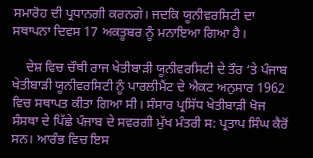ਸਮਾਰੋਹ ਦੀ ਪ੍ਰਧਾਨਗੀ ਕਰਨਗੇ। ਜਦਕਿ ਯੂਨੀਵਰਸਿਟੀ ਦਾ ਸਥਾਪਨਾ ਦਿਵਸ 17 ਅਕਤੂਬਰ ਨੂੰ ਮਨਾਇਆ ਗਿਆ ਹੈ।

    ਦੇਸ਼ ਵਿਚ ਚੌਥੀ ਰਾਜ ਖੇਤੀਬਾੜੀ ਯੂਨੀਵਰਸਿਟੀ ਦੇ ਤੌਰ ‘ਤੇ ਪੰਜਾਬ ਖੇਤੀਬਾੜੀ ਯੂਨੀਵਰਸਿਟੀ ਨੂੰ ਪਾਰਲੀਮੈਂਟ ਦੇ ਐਕਟ ਅਨੁਸਾਰ 1962 ਵਿਚ ਸਥਾਪਤ ਕੀਤਾ ਗਿਆ ਸੀ। ਸੰਸਾਰ ਪ੍ਰਸਿੱਧ ਖੇਤੀਬਾੜੀ ਖੋਜ ਸੰਸਥਾ ਦੇ ਪਿੱਛੇ ਪੰਜਾਬ ਦੇ ਸਵਰਗੀ ਮੁੱਖ ਮੰਤਰੀ ਸ: ਪ੍ਰਤਾਪ ਸਿੰਘ ਕੈਰੋਂ ਸਨ। ਆਰੰਭ ਵਿਚ ਇਸ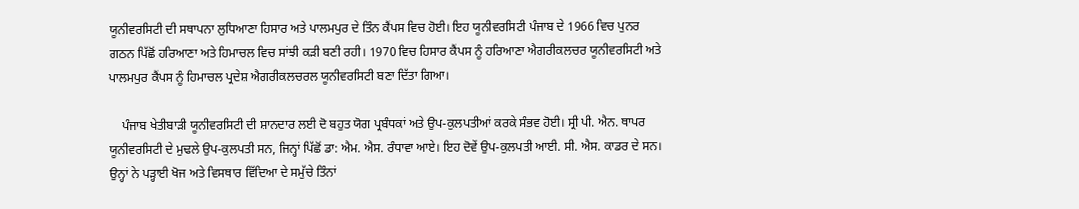ਯੂਨੀਵਰਸਿਟੀ ਦੀ ਸਥਾਪਨਾ ਲੁਧਿਆਣਾ ਹਿਸਾਰ ਅਤੇ ਪਾਲਮਪੁਰ ਦੇ ਤਿੰਨ ਕੈਂਪਸ ਵਿਚ ਹੋਈ। ਇਹ ਯੂਨੀਵਰਸਿਟੀ ਪੰਜਾਬ ਦੇ 1966 ਵਿਚ ਪੁਨਰ ਗਠਨ ਪਿੱਛੋਂ ਹਰਿਆਣਾ ਅਤੇ ਹਿਮਾਚਲ ਵਿਚ ਸਾਂਝੀ ਕੜੀ ਬਣੀ ਰਹੀ। 1970 ਵਿਚ ਹਿਸਾਰ ਕੈਂਪਸ ਨੂੰ ਹਰਿਆਣਾ ਐਗਰੀਕਲਚਰ ਯੂਨੀਵਰਸਿਟੀ ਅਤੇ ਪਾਲਮਪੁਰ ਕੈਂਪਸ ਨੂੰ ਹਿਮਾਚਲ ਪ੍ਰਦੇਸ਼ ਐਗਰੀਕਲਚਰਲ ਯੂਨੀਵਰਸਿਟੀ ਬਣਾ ਦਿੱਤਾ ਗਿਆ।

    ਪੰਜਾਬ ਖੇਤੀਬਾੜੀ ਯੂਨੀਵਰਸਿਟੀ ਦੀ ਸ਼ਾਨਦਾਰ ਲਈ ਦੋ ਬਹੁਤ ਯੋਗ ਪ੍ਰਬੰਧਕਾਂ ਅਤੇ ਉਪ-ਕੁਲਪਤੀਆਂ ਕਰਕੇ ਸੰਭਵ ਹੋਈ। ਸ੍ਰੀ ਪੀ. ਐਨ. ਥਾਪਰ ਯੂਨੀਵਰਸਿਟੀ ਦੇ ਮੁਢਲੇ ਉਪ-ਕੁਲਪਤੀ ਸਨ, ਜਿਨ੍ਹਾਂ ਪਿੱਛੋਂ ਡਾ: ਐਮ. ਐਸ. ਰੰਧਾਵਾ ਆਏ। ਇਹ ਦੋਵੇਂ ਉਪ-ਕੁਲਪਤੀ ਆਈ. ਸੀ. ਐਸ. ਕਾਡਰ ਦੇ ਸਨ। ਉਨ੍ਹਾਂ ਨੇ ਪੜ੍ਹਾਈ ਖੋਜ ਅਤੇ ਵਿਸਥਾਰ ਵਿੱਦਿਆ ਦੇ ਸਮੁੱਚੇ ਤਿੰਨਾਂ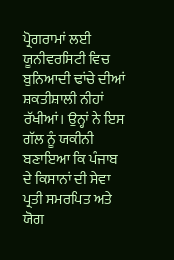ਪ੍ਰੋਗਰਾਮਾਂ ਲਈ ਯੂਨੀਵਰਸਿਟੀ ਵਿਚ ਬੁਨਿਆਦੀ ਢਾਂਚੇ ਦੀਆਂ ਸ਼ਕਤੀਸ਼ਾਲੀ ਨੀਹਾਂ ਰੱਖੀਆਂ। ਉਨ੍ਹਾਂ ਨੇ ਇਸ ਗੱਲ ਨੂੰ ਯਕੀਨੀ ਬਣਾਇਆ ਕਿ ਪੰਜਾਬ ਦੇ ਕਿਸਾਨਾਂ ਦੀ ਸੇਵਾ ਪ੍ਰਤੀ ਸਮਰਪਿਤ ਅਤੇ ਯੋਗ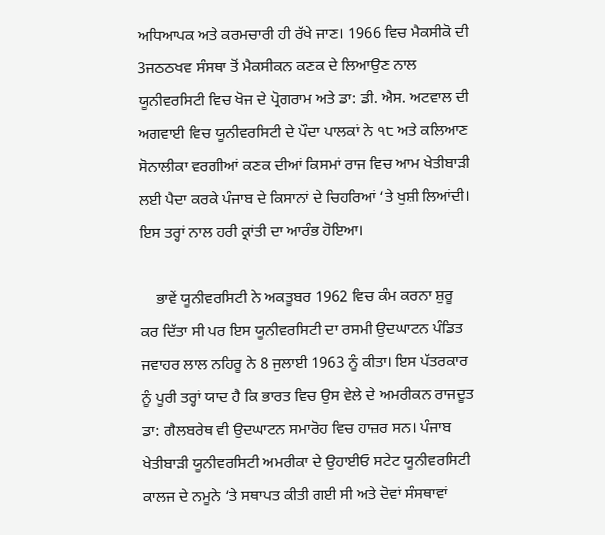ਅਧਿਆਪਕ ਅਤੇ ਕਰਮਚਾਰੀ ਹੀ ਰੱਖੇ ਜਾਣ। 1966 ਵਿਚ ਮੈਕਸੀਕੋ ਦੀ 3ਜਠਠਖਵ ਸੰਸਥਾ ਤੋਂ ਮੈਕਸੀਕਨ ਕਣਕ ਦੇ ਲਿਆਉਣ ਨਾਲ ਯੂਨੀਵਰਸਿਟੀ ਵਿਚ ਖੋਜ ਦੇ ਪ੍ਰੋਗਰਾਮ ਅਤੇ ਡਾ: ਡੀ. ਐਸ. ਅਟਵਾਲ ਦੀ ਅਗਵਾਈ ਵਿਚ ਯੂਨੀਵਰਸਿਟੀ ਦੇ ਪੌਦਾ ਪਾਲਕਾਂ ਨੇ ੧੮ ਅਤੇ ਕਲਿਆਣ ਸੋਨਾਲੀਕਾ ਵਰਗੀਆਂ ਕਣਕ ਦੀਆਂ ਕਿਸਮਾਂ ਰਾਜ ਵਿਚ ਆਮ ਖੇਤੀਬਾੜੀ ਲਈ ਪੈਦਾ ਕਰਕੇ ਪੰਜਾਬ ਦੇ ਕਿਸਾਨਾਂ ਦੇ ਚਿਹਰਿਆਂ ‘ਤੇ ਖੁਸ਼ੀ ਲਿਆਂਦੀ। ਇਸ ਤਰ੍ਹਾਂ ਨਾਲ ਹਰੀ ਕ੍ਰਾਂਤੀ ਦਾ ਆਰੰਭ ਹੋਇਆ।

    ਭਾਵੇਂ ਯੂਨੀਵਰਸਿਟੀ ਨੇ ਅਕਤੂਬਰ 1962 ਵਿਚ ਕੰਮ ਕਰਨਾ ਸ਼ੁਰੂ ਕਰ ਦਿੱਤਾ ਸੀ ਪਰ ਇਸ ਯੂਨੀਵਰਸਿਟੀ ਦਾ ਰਸਮੀ ਉਦਘਾਟਨ ਪੰਡਿਤ ਜਵਾਹਰ ਲਾਲ ਨਹਿਰੂ ਨੇ 8 ਜੁਲਾਈ 1963 ਨੂੰ ਕੀਤਾ। ਇਸ ਪੱਤਰਕਾਰ ਨੂੰ ਪੂਰੀ ਤਰ੍ਹਾਂ ਯਾਦ ਹੈ ਕਿ ਭਾਰਤ ਵਿਚ ਉਸ ਵੇਲੇ ਦੇ ਅਮਰੀਕਨ ਰਾਜਦੂਤ ਡਾ: ਗੈਲਬਰੇਥ ਵੀ ਉਦਘਾਟਨ ਸਮਾਰੋਹ ਵਿਚ ਹਾਜ਼ਰ ਸਨ। ਪੰਜਾਬ ਖੇਤੀਬਾੜੀ ਯੂਨੀਵਰਸਿਟੀ ਅਮਰੀਕਾ ਦੇ ਉਹਾਈਓ ਸਟੇਟ ਯੂਨੀਵਰਸਿਟੀ ਕਾਲਜ ਦੇ ਨਮੂਨੇ ‘ਤੇ ਸਥਾਪਤ ਕੀਤੀ ਗਈ ਸੀ ਅਤੇ ਦੋਵਾਂ ਸੰਸਥਾਵਾਂ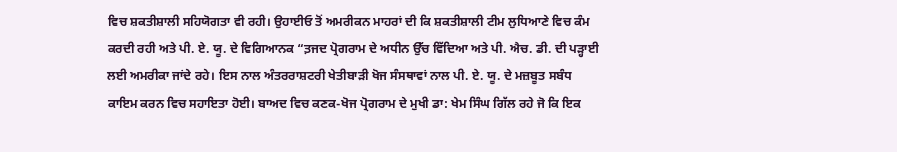ਵਿਚ ਸ਼ਕਤੀਸ਼ਾਲੀ ਸਹਿਯੋਗਤਾ ਵੀ ਰਹੀ। ਉਹਾਈਓ ਤੋਂ ਅਮਰੀਕਨ ਮਾਹਰਾਂ ਦੀ ਕਿ ਸ਼ਕਤੀਸ਼ਾਲੀ ਟੀਮ ਲੁਧਿਆਣੇ ਵਿਚ ਕੰਮ ਕਰਦੀ ਰਹੀ ਅਤੇ ਪੀ. ਏ. ਯੂ. ਦੇ ਵਿਗਿਆਨਕ “ਤ਼ਜਦ ਪ੍ਰੋਗਰਾਮ ਦੇ ਅਧੀਨ ਉੱਚ ਵਿੱਦਿਆ ਅਤੇ ਪੀ. ਐਚ. ਡੀ. ਦੀ ਪੜ੍ਹਾਈ ਲਈ ਅਮਰੀਕਾ ਜਾਂਦੇ ਰਹੇ। ਇਸ ਨਾਲ ਅੰਤਰਰਾਸ਼ਟਰੀ ਖੇਤੀਬਾੜੀ ਖੋਜ ਸੰਸਥਾਵਾਂ ਨਾਲ ਪੀ. ਏ. ਯੂ. ਦੇ ਮਜ਼ਬੂਤ ਸਬੰਧ ਕਾਇਮ ਕਰਨ ਵਿਚ ਸਹਾਇਤਾ ਹੋਈ। ਬਾਅਦ ਵਿਚ ਕਣਕ-ਖੋਜ ਪ੍ਰੋਗਰਾਮ ਦੇ ਮੁਖੀ ਡਾ: ਖੇਮ ਸਿੰਘ ਗਿੱਲ ਰਹੇ ਜੋ ਕਿ ਇਕ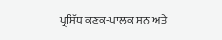ਪ੍ਰਸਿੱਧ ਕਣਕ-ਪਾਲਕ ਸਨ ਅਤੇ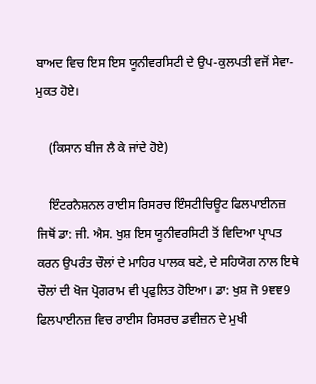ਬਾਅਦ ਵਿਚ ਇਸ ਇਸ ਯੂਨੀਵਰਸਿਟੀ ਦੇ ਉਪ-ਕੁਲਪਤੀ ਵਜੋਂ ਸੇਵਾ-ਮੁਕਤ ਹੋਏ।

    (ਕਿਸਾਨ ਬੀਜ ਲੈ ਕੇ ਜਾਂਦੇ ਹੋਏ)

    ਇੰਟਰਨੈਸ਼ਨਲ ਰਾਈਸ ਰਿਸਰਚ ਇੰਸਟੀਚਿਊਟ ਫਿਲਪਾਈਨਜ਼ ਜਿਥੋਂ ਡਾ: ਜੀ. ਐਸ. ਖੁਸ਼ ਇਸ ਯੂਨੀਵਰਸਿਟੀ ਤੋਂ ਵਿਦਿਆ ਪ੍ਰਾਪਤ ਕਰਨ ਉਪਰੰਤ ਚੌਲਾਂ ਦੇ ਮਾਹਿਰ ਪਾਲਕ ਬਣੇ, ਦੇ ਸਹਿਯੋਗ ਨਾਲ ਇਥੇ ਚੌਲਾਂ ਦੀ ਖੋਜ ਪ੍ਰੋਗਰਾਮ ਵੀ ਪ੍ਰਫੁਲਿਤ ਹੋਇਆ। ਡਾ: ਖੁਸ਼ ਜੋ 9ਞਞ9 ਫਿਲਪਾਈਨਜ਼ ਵਿਚ ਰਾਈਸ ਰਿਸਰਚ ਡਵੀਜ਼ਨ ਦੇ ਮੁਖੀ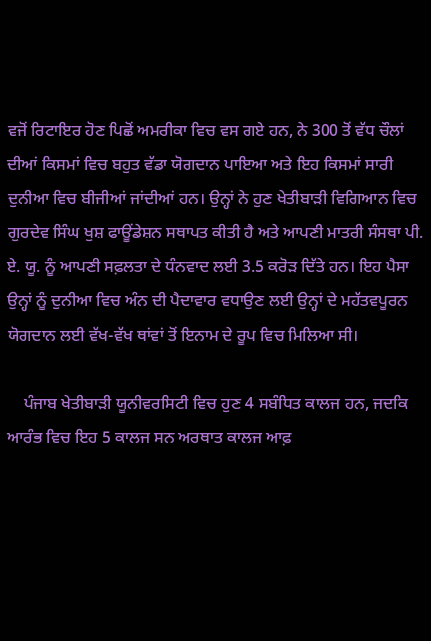ਵਜੋਂ ਰਿਟਾਇਰ ਹੋਣ ਪਿਛੋਂ ਅਮਰੀਕਾ ਵਿਚ ਵਸ ਗਏ ਹਨ, ਨੇ 300 ਤੋਂ ਵੱਧ ਚੌਲਾਂ ਦੀਆਂ ਕਿਸਮਾਂ ਵਿਚ ਬਹੁਤ ਵੱਡਾ ਯੋਗਦਾਨ ਪਾਇਆ ਅਤੇ ਇਹ ਕਿਸਮਾਂ ਸਾਰੀ ਦੁਨੀਆ ਵਿਚ ਬੀਜੀਆਂ ਜਾਂਦੀਆਂ ਹਨ। ਉਨ੍ਹਾਂ ਨੇ ਹੁਣ ਖੇਤੀਬਾੜੀ ਵਿਗਿਆਨ ਵਿਚ ਗੁਰਦੇਵ ਸਿੰਘ ਖੁਸ਼ ਫਾਊਂਡੇਸ਼ਨ ਸਥਾਪਤ ਕੀਤੀ ਹੈ ਅਤੇ ਆਪਣੀ ਮਾਤਰੀ ਸੰਸਥਾ ਪੀ. ਏ. ਯੂ. ਨੂੰ ਆਪਣੀ ਸਫ਼ਲਤਾ ਦੇ ਧੰਨਵਾਦ ਲਈ 3.5 ਕਰੋੜ ਦਿੱਤੇ ਹਨ। ਇਹ ਪੈਸਾ ਉਨ੍ਹਾਂ ਨੂੰ ਦੁਨੀਆ ਵਿਚ ਅੰਨ ਦੀ ਪੈਦਾਵਾਰ ਵਧਾਉਣ ਲਈ ਉਨ੍ਹਾਂ ਦੇ ਮਹੱਤਵਪੂਰਨ ਯੋਗਦਾਨ ਲਈ ਵੱਖ-ਵੱਖ ਥਾਂਵਾਂ ਤੋਂ ਇਨਾਮ ਦੇ ਰੂਪ ਵਿਚ ਮਿਲਿਆ ਸੀ।

    ਪੰਜਾਬ ਖੇਤੀਬਾੜੀ ਯੂਨੀਵਰਸਿਟੀ ਵਿਚ ਹੁਣ 4 ਸਬੰਧਿਤ ਕਾਲਜ ਹਨ, ਜਦਕਿ ਆਰੰਭ ਵਿਚ ਇਹ 5 ਕਾਲਜ ਸਨ ਅਰਥਾਤ ਕਾਲਜ ਆਫ਼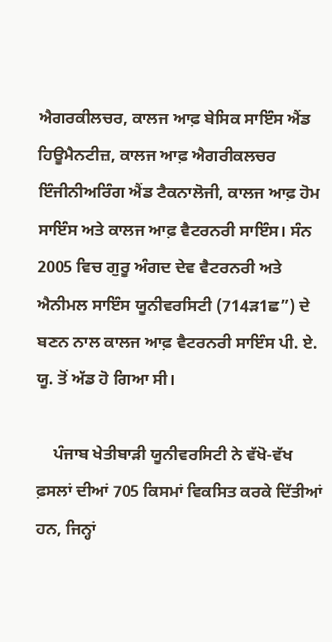ਐਗਰਕੀਲਚਰ, ਕਾਲਜ ਆਫ਼ ਬੇਸਿਕ ਸਾਇੰਸ ਐਂਡ ਹਿਊਮੈਨਟੀਜ਼, ਕਾਲਜ ਆਫ਼ ਐਗਰੀਕਲਚਰ ਇੰਜੀਨੀਅਰਿੰਗ ਐਂਡ ਟੈਕਨਾਲੋਜੀ, ਕਾਲਜ ਆਫ਼ ਹੋਮ ਸਾਇੰਸ ਅਤੇ ਕਾਲਜ ਆਫ਼ ਵੈਟਰਨਰੀ ਸਾਇੰਸ। ਸੰਨ 2005 ਵਿਚ ਗੁਰੂ ਅੰਗਦ ਦੇਵ ਵੈਟਰਨਰੀ ਅਤੇ ਐਨੀਮਲ ਸਾਇੰਸ ਯੂਨੀਵਰਸਿਟੀ (714ੜ1ਛ”) ਦੇ ਬਣਨ ਨਾਲ ਕਾਲਜ ਆਫ਼ ਵੈਟਰਨਰੀ ਸਾਇੰਸ ਪੀ. ਏ. ਯੂ. ਤੋਂ ਅੱਡ ਹੋ ਗਿਆ ਸੀ।

    ਪੰਜਾਬ ਖੇਤੀਬਾੜੀ ਯੂਨੀਵਰਸਿਟੀ ਨੇ ਵੱਖੋ-ਵੱਖ ਫ਼ਸਲਾਂ ਦੀਆਂ 705 ਕਿਸਮਾਂ ਵਿਕਸਿਤ ਕਰਕੇ ਦਿੱਤੀਆਂ ਹਨ, ਜਿਨ੍ਹਾਂ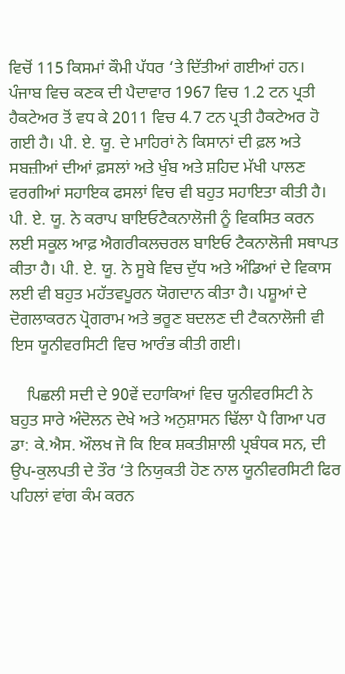ਵਿਚੋਂ 115 ਕਿਸਮਾਂ ਕੌਮੀ ਪੱਧਰ ‘ਤੇ ਦਿੱਤੀਆਂ ਗਈਆਂ ਹਨ। ਪੰਜਾਬ ਵਿਚ ਕਣਕ ਦੀ ਪੈਦਾਵਾਰ 1967 ਵਿਚ 1.2 ਟਨ ਪ੍ਰਤੀ ਹੈਕਟੇਅਰ ਤੋਂ ਵਧ ਕੇ 2011 ਵਿਚ 4.7 ਟਨ ਪ੍ਰਤੀ ਹੈਕਟੇਅਰ ਹੋ ਗਈ ਹੈ। ਪੀ. ਏ. ਯੂ. ਦੇ ਮਾਹਿਰਾਂ ਨੇ ਕਿਸਾਨਾਂ ਦੀ ਫ਼ਲ ਅਤੇ ਸਬਜ਼ੀਆਂ ਦੀਆਂ ਫ਼ਸਲਾਂ ਅਤੇ ਖੁੰਬ ਅਤੇ ਸ਼ਹਿਦ ਮੱਖੀ ਪਾਲਣ ਵਰਗੀਆਂ ਸਹਾਇਕ ਫਸਲਾਂ ਵਿਚ ਵੀ ਬਹੁਤ ਸਹਾਇਤਾ ਕੀਤੀ ਹੈ। ਪੀ. ਏ. ਯੂ. ਨੇ ਕਰਾਪ ਬਾਇਓਟੈਕਨਾਲੋਜੀ ਨੂੰ ਵਿਕਸਿਤ ਕਰਨ ਲਈ ਸਕੂਲ ਆਫ਼ ਐਗਰੀਕਲਚਰਲ ਬਾਇਓ ਟੈਕਨਾਲੋਜੀ ਸਥਾਪਤ ਕੀਤਾ ਹੈ। ਪੀ. ਏ. ਯੂ. ਨੇ ਸੂਬੇ ਵਿਚ ਦੁੱਧ ਅਤੇ ਅੰਡਿਆਂ ਦੇ ਵਿਕਾਸ ਲਈ ਵੀ ਬਹੁਤ ਮਹੱਤਵਪੂਰਨ ਯੋਗਦਾਨ ਕੀਤਾ ਹੈ। ਪਸ਼ੂਆਂ ਦੇ ਦੋਗਲਾਕਰਨ ਪ੍ਰੋਗਰਾਮ ਅਤੇ ਭਰੂਣ ਬਦਲਣ ਦੀ ਟੈਕਨਾਲੋਜੀ ਵੀ ਇਸ ਯੂਨੀਵਰਸਿਟੀ ਵਿਚ ਆਰੰਭ ਕੀਤੀ ਗਈ।

    ਪਿਛਲੀ ਸਦੀ ਦੇ 90ਵੇਂ ਦਹਾਕਿਆਂ ਵਿਚ ਯੂਨੀਵਰਸਿਟੀ ਨੇ ਬਹੁਤ ਸਾਰੇ ਅੰਦੋਲਨ ਦੇਖੇ ਅਤੇ ਅਨੁਸ਼ਾਸਨ ਢਿੱਲਾ ਪੈ ਗਿਆ ਪਰ ਡਾ: ਕੇ.ਐਸ. ਔਲਖ ਜੋ ਕਿ ਇਕ ਸ਼ਕਤੀਸ਼ਾਲੀ ਪ੍ਰਬੰਧਕ ਸਨ, ਦੀ ਉਪ-ਕੁਲਪਤੀ ਦੇ ਤੌਰ ‘ਤੇ ਨਿਯੁਕਤੀ ਹੋਣ ਨਾਲ ਯੂਨੀਵਰਸਿਟੀ ਫਿਰ ਪਹਿਲਾਂ ਵਾਂਗ ਕੰਮ ਕਰਨ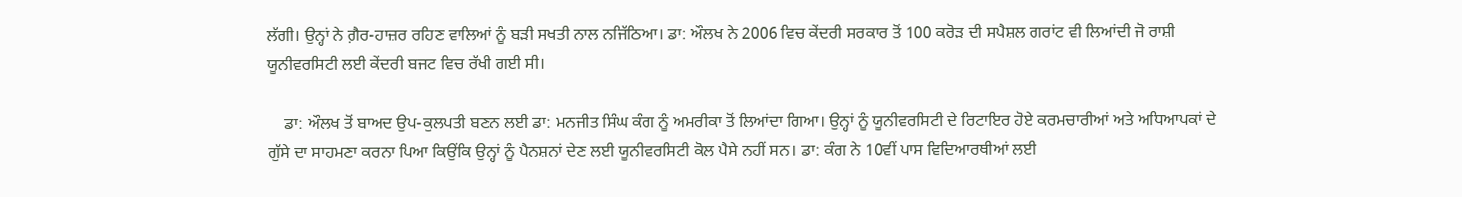ਲੱਗੀ। ਉਨ੍ਹਾਂ ਨੇ ਗ਼ੈਰ-ਹਾਜ਼ਰ ਰਹਿਣ ਵਾਲਿਆਂ ਨੂੰ ਬੜੀ ਸਖਤੀ ਨਾਲ ਨਜਿੱਠਿਆ। ਡਾ: ਔਲਖ ਨੇ 2006 ਵਿਚ ਕੇਂਦਰੀ ਸਰਕਾਰ ਤੋਂ 100 ਕਰੋੜ ਦੀ ਸਪੈਸ਼ਲ ਗਰਾਂਟ ਵੀ ਲਿਆਂਦੀ ਜੋ ਰਾਸ਼ੀ ਯੂਨੀਵਰਸਿਟੀ ਲਈ ਕੇਂਦਰੀ ਬਜਟ ਵਿਚ ਰੱਖੀ ਗਈ ਸੀ।

    ਡਾ: ਔਲਖ ਤੋਂ ਬਾਅਦ ਉਪ-ਕੁਲਪਤੀ ਬਣਨ ਲਈ ਡਾ: ਮਨਜੀਤ ਸਿੰਘ ਕੰਗ ਨੂੰ ਅਮਰੀਕਾ ਤੋਂ ਲਿਆਂਦਾ ਗਿਆ। ਉਨ੍ਹਾਂ ਨੂੰ ਯੂਨੀਵਰਸਿਟੀ ਦੇ ਰਿਟਾਇਰ ਹੋਏ ਕਰਮਚਾਰੀਆਂ ਅਤੇ ਅਧਿਆਪਕਾਂ ਦੇ ਗੁੱਸੇ ਦਾ ਸਾਹਮਣਾ ਕਰਨਾ ਪਿਆ ਕਿਉਂਕਿ ਉਨ੍ਹਾਂ ਨੂੰ ਪੈਨਸ਼ਨਾਂ ਦੇਣ ਲਈ ਯੂਨੀਵਰਸਿਟੀ ਕੋਲ ਪੈਸੇ ਨਹੀਂ ਸਨ। ਡਾ: ਕੰਗ ਨੇ 10ਵੀਂ ਪਾਸ ਵਿਦਿਆਰਥੀਆਂ ਲਈ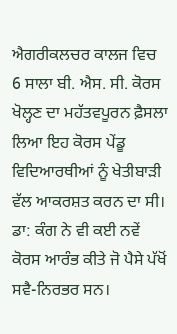ਐਗਰੀਕਲਚਰ ਕਾਲਜ ਵਿਚ 6 ਸਾਲਾ ਬੀ. ਐਸ. ਸੀ. ਕੋਰਸ ਖੋਲ੍ਹਣ ਦਾ ਮਹੱਤਵਪੂਰਨ ਫ਼ੈਸਲਾ ਲਿਆ ਇਹ ਕੋਰਸ ਪੇਂਡੂ ਵਿਦਿਆਰਥੀਆਂ ਨੂੰ ਖੇਤੀਬਾੜੀ ਵੱਲ ਆਕਰਸ਼ਤ ਕਰਨ ਦਾ ਸੀ। ਡਾ: ਕੰਗ ਨੇ ਵੀ ਕਈ ਨਵੇਂ ਕੋਰਸ ਆਰੰਭ ਕੀਤੇ ਜੋ ਪੈਸੇ ਪੱਖੋਂ ਸਵੈ-ਨਿਰਭਰ ਸਨ।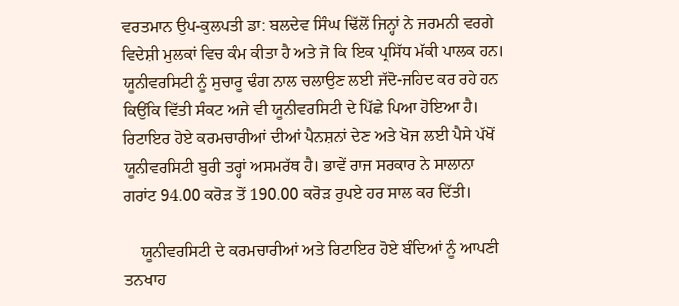ਵਰਤਮਾਨ ਉਪ-ਕੁਲਪਤੀ ਡਾ: ਬਲਦੇਵ ਸਿੰਘ ਢਿੱਲੋਂ ਜਿਨ੍ਹਾਂ ਨੇ ਜਰਮਨੀ ਵਰਗੇ ਵਿਦੇਸ਼ੀ ਮੁਲਕਾਂ ਵਿਚ ਕੰਮ ਕੀਤਾ ਹੈ ਅਤੇ ਜੋ ਕਿ ਇਕ ਪ੍ਰਸਿੱਧ ਮੱਕੀ ਪਾਲਕ ਹਨ। ਯੂਨੀਵਰਸਿਟੀ ਨੂੰ ਸੁਚਾਰੂ ਢੰਗ ਨਾਲ ਚਲਾਉਣ ਲਈ ਜੱਦੋ-ਜਹਿਦ ਕਰ ਰਹੇ ਹਨ ਕਿਉਂਕਿ ਵਿੱਤੀ ਸੰਕਟ ਅਜੇ ਵੀ ਯੂਨੀਵਰਸਿਟੀ ਦੇ ਪਿੱਛੇ ਪਿਆ ਹੋਇਆ ਹੈ। ਰਿਟਾਇਰ ਹੋਏ ਕਰਮਚਾਰੀਆਂ ਦੀਆਂ ਪੈਨਸ਼ਨਾਂ ਦੇਣ ਅਤੇ ਖੋਜ ਲਈ ਪੈਸੇ ਪੱਖੋਂ ਯੂਨੀਵਰਸਿਟੀ ਬੁਰੀ ਤਰ੍ਹਾਂ ਅਸਮਰੱਥ ਹੈ। ਭਾਵੇਂ ਰਾਜ ਸਰਕਾਰ ਨੇ ਸਾਲਾਨਾ ਗਰਾਂਟ 94.00 ਕਰੋੜ ਤੋਂ 190.00 ਕਰੋੜ ਰੁਪਏ ਹਰ ਸਾਲ ਕਰ ਦਿੱਤੀ।

    ਯੂਨੀਵਰਸਿਟੀ ਦੇ ਕਰਮਚਾਰੀਆਂ ਅਤੇ ਰਿਟਾਇਰ ਹੋਏ ਬੰਦਿਆਂ ਨੂੰ ਆਪਣੀ ਤਨਖਾਹ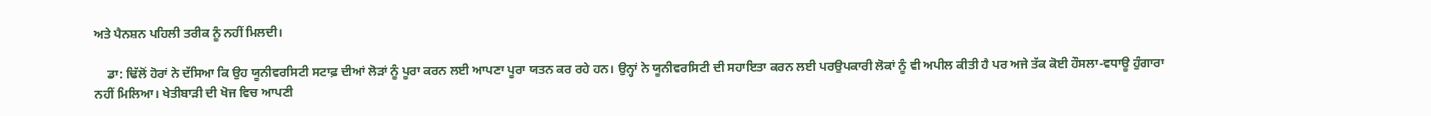ਅਤੇ ਪੈਨਸ਼ਨ ਪਹਿਲੀ ਤਰੀਕ ਨੂੰ ਨਹੀਂ ਮਿਲਦੀ।

    ਡਾ: ਢਿੱਲੋਂ ਹੋਰਾਂ ਨੇ ਦੱਸਿਆ ਕਿ ਉਹ ਯੂਨੀਵਰਸਿਟੀ ਸਟਾਫ਼ ਦੀਆਂ ਲੋੜਾਂ ਨੂੰ ਪੂਰਾ ਕਰਨ ਲਈ ਆਪਣਾ ਪੂਰਾ ਯਤਨ ਕਰ ਰਹੇ ਹਨ। ਉਨ੍ਹਾਂ ਨੇ ਯੂਨੀਵਰਸਿਟੀ ਦੀ ਸਹਾਇਤਾ ਕਰਨ ਲਈ ਪਰਉਪਕਾਰੀ ਲੋਕਾਂ ਨੂੰ ਵੀ ਅਪੀਲ ਕੀਤੀ ਹੈ ਪਰ ਅਜੇ ਤੱਕ ਕੋਈ ਹੌਸਲਾ-ਵਧਾਊ ਹੁੰਗਾਰਾ ਨਹੀਂ ਮਿਲਿਆ। ਖੇਤੀਬਾੜੀ ਦੀ ਖੋਜ ਵਿਚ ਆਪਣੀ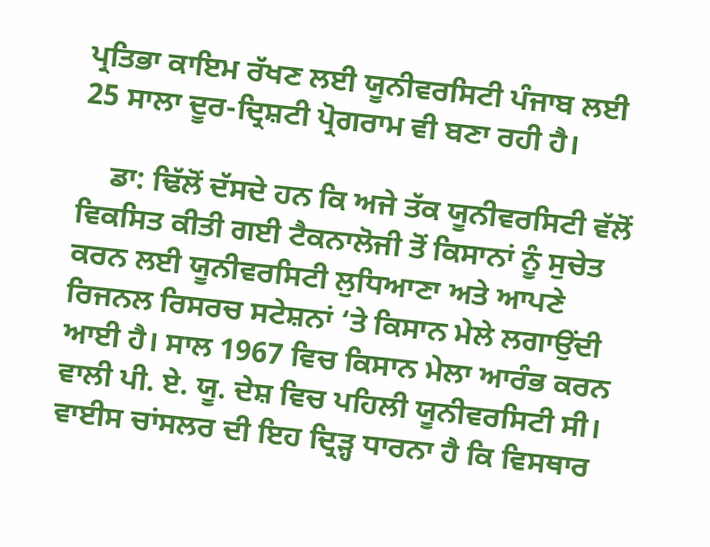ਪ੍ਰਤਿਭਾ ਕਾਇਮ ਰੱਖਣ ਲਈ ਯੂਨੀਵਰਸਿਟੀ ਪੰਜਾਬ ਲਈ 25 ਸਾਲਾ ਦੂਰ-ਦ੍ਰਿਸ਼ਟੀ ਪ੍ਰੋਗਰਾਮ ਵੀ ਬਣਾ ਰਹੀ ਹੈ।

    ਡਾ: ਢਿੱਲੋਂ ਦੱਸਦੇ ਹਨ ਕਿ ਅਜੇ ਤੱਕ ਯੂਨੀਵਰਸਿਟੀ ਵੱਲੋਂ ਵਿਕਸਿਤ ਕੀਤੀ ਗਈ ਟੈਕਨਾਲੋਜੀ ਤੋਂ ਕਿਸਾਨਾਂ ਨੂੰ ਸੁਚੇਤ ਕਰਨ ਲਈ ਯੂਨੀਵਰਸਿਟੀ ਲੁਧਿਆਣਾ ਅਤੇ ਆਪਣੇ ਰਿਜਨਲ ਰਿਸਰਚ ਸਟੇਸ਼ਨਾਂ ‘ਤੇ ਕਿਸਾਨ ਮੇਲੇ ਲਗਾਉਂਦੀ ਆਈ ਹੈ। ਸਾਲ 1967 ਵਿਚ ਕਿਸਾਨ ਮੇਲਾ ਆਰੰਭ ਕਰਨ ਵਾਲੀ ਪੀ. ਏ. ਯੂ. ਦੇਸ਼ ਵਿਚ ਪਹਿਲੀ ਯੂਨੀਵਰਸਿਟੀ ਸੀ। ਵਾਈਸ ਚਾਂਸਲਰ ਦੀ ਇਹ ਦ੍ਰਿੜ੍ਹ ਧਾਰਨਾ ਹੈ ਕਿ ਵਿਸਥਾਰ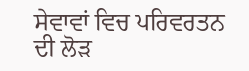ਸੇਵਾਵਾਂ ਵਿਚ ਪਰਿਵਰਤਨ ਦੀ ਲੋੜ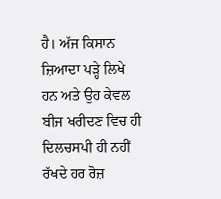ਹੈ। ਅੱਜ ਕਿਸਾਨ ਜ਼ਿਆਦਾ ਪੜ੍ਹੇ ਲਿਖੇ ਹਨ ਅਤੇ ਉਹ ਕੇਵਲ ਬੀਜ ਖਰੀਦਣ ਵਿਚ ਹੀ ਦਿਲਚਸਪੀ ਹੀ ਨਹੀਂ ਰੱਖਦੇ ਹਰ ਰੋਜ਼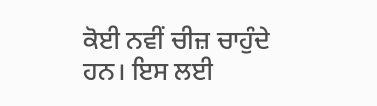ਕੋਈ ਨਵੀਂ ਚੀਜ਼ ਚਾਹੁੰਦੇ ਹਨ। ਇਸ ਲਈ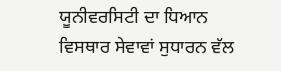ਯੂਨੀਵਰਸਿਟੀ ਦਾ ਧਿਆਨ ਵਿਸਥਾਰ ਸੇਵਾਵਾਂ ਸੁਧਾਰਨ ਵੱਲ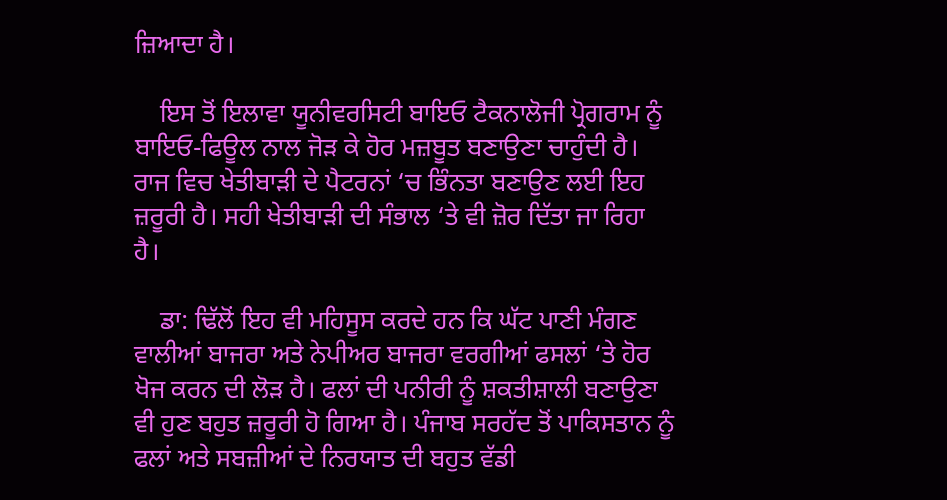ਜ਼ਿਆਦਾ ਹੈ।

    ਇਸ ਤੋਂ ਇਲਾਵਾ ਯੂਨੀਵਰਸਿਟੀ ਬਾਇਓ ਟੈਕਨਾਲੋਜੀ ਪ੍ਰੋਗਰਾਮ ਨੂੰ ਬਾਇਓ-ਫਿਊਲ ਨਾਲ ਜੋੜ ਕੇ ਹੋਰ ਮਜ਼ਬੂਤ ਬਣਾਉਣਾ ਚਾਹੁੰਦੀ ਹੈ। ਰਾਜ ਵਿਚ ਖੇਤੀਬਾੜੀ ਦੇ ਪੈਟਰਨਾਂ ‘ਚ ਭਿੰਨਤਾ ਬਣਾਉਣ ਲਈ ਇਹ ਜ਼ਰੂਰੀ ਹੈ। ਸਹੀ ਖੇਤੀਬਾੜੀ ਦੀ ਸੰਭਾਲ ‘ਤੇ ਵੀ ਜ਼ੋਰ ਦਿੱਤਾ ਜਾ ਰਿਹਾ ਹੈ।

    ਡਾ: ਢਿੱਲੋਂ ਇਹ ਵੀ ਮਹਿਸੂਸ ਕਰਦੇ ਹਨ ਕਿ ਘੱਟ ਪਾਣੀ ਮੰਗਣ ਵਾਲੀਆਂ ਬਾਜਰਾ ਅਤੇ ਨੇਪੀਅਰ ਬਾਜਰਾ ਵਰਗੀਆਂ ਫਸਲਾਂ ‘ਤੇ ਹੋਰ ਖੋਜ ਕਰਨ ਦੀ ਲੋੜ ਹੈ। ਫਲਾਂ ਦੀ ਪਨੀਰੀ ਨੂੰ ਸ਼ਕਤੀਸ਼ਾਲੀ ਬਣਾਉਣਾ ਵੀ ਹੁਣ ਬਹੁਤ ਜ਼ਰੂਰੀ ਹੋ ਗਿਆ ਹੈ। ਪੰਜਾਬ ਸਰਹੱਦ ਤੋਂ ਪਾਕਿਸਤਾਨ ਨੂੰ ਫਲਾਂ ਅਤੇ ਸਬਜ਼ੀਆਂ ਦੇ ਨਿਰਯਾਤ ਦੀ ਬਹੁਤ ਵੱਡੀ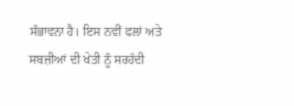ਸੰਭਾਵਨਾ ਹੈ। ਇਸ ਨਵੀਂ ਫਲਾਂ ਅਤੇ ਸਬਜ਼ੀਆਂ ਦੀ ਖੇਤੀ ਨੂੰ ਸਰਹੱਦੀ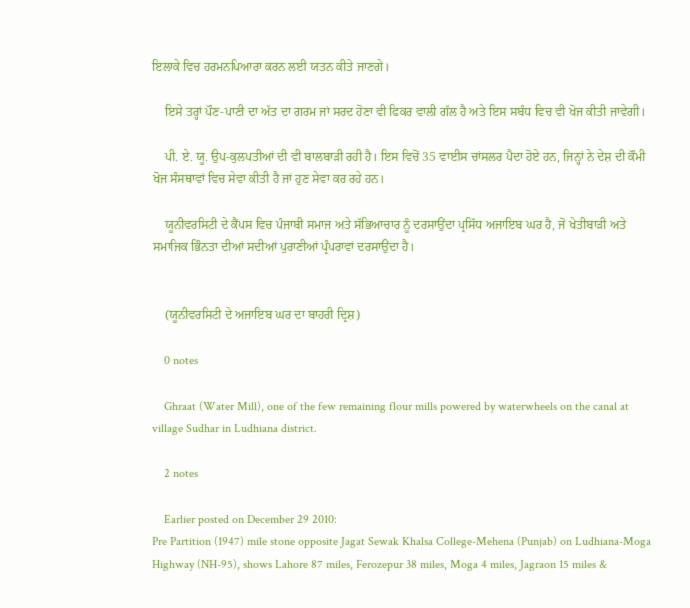ਇਲਾਕੇ ਵਿਚ ਹਰਮਨਪਿਆਰਾ ਕਰਨ ਲਈ ਯਤਨ ਕੀਤੇ ਜਾਣਗੇ।

    ਇਸੇ ਤਰ੍ਹਾਂ ਪੌਣ-ਪਾਣੀ ਦਾ ਅੱਤ ਦਾ ਗਰਮ ਜਾਂ ਸਰਦ ਹੋਣਾ ਵੀ ਫਿਕਰ ਵਾਲੀ ਗੱਲ ਹੈ ਅਤੇ ਇਸ ਸਬੰਧ ਵਿਚ ਵੀ ਖੋਜ ਕੀਤੀ ਜਾਵੇਗੀ।

    ਪੀ. ਏ. ਯੂ. ਉਪ-ਕੁਲਪਤੀਆਂ ਦੀ ਵੀ ਬਾਲਬਾੜੀ ਰਹੀ ਹੈ। ਇਸ ਵਿਚੋਂ 35 ਵਾਈਸ ਚਾਂਸਲਰ ਪੈਦਾ ਹੋਏ ਹਨ, ਜਿਨ੍ਹਾਂ ਨੇ ਦੇਸ਼ ਦੀ ਕੌਮੀ ਖੋਜ ਸੰਸਥਾਵਾਂ ਵਿਚ ਸੇਵਾ ਕੀਤੀ ਹੈ ਜਾਂ ਹੁਣ ਸੇਵਾ ਕਰ ਰਹੇ ਹਨ।

    ਯੂਨੀਵਰਸਿਟੀ ਦੇ ਕੈਂਪਸ ਵਿਚ ਪੰਜਾਬੀ ਸਮਾਜ ਅਤੇ ਸੱਭਿਆਚਾਰ ਨੂੰ ਦਰਸਾਉਂਦਾ ਪ੍ਰਸਿੱਧ ਅਜਾਇਬ ਘਰ ਹੈ, ਜੋ ਖੇਤੀਬਾੜੀ ਅਤੇ ਸਮਾਜਿਕ ਭਿੰਨਤਾ ਦੀਆਂ ਸਦੀਆਂ ਪੁਰਾਣੀਆਂ ਪ੍ਰੰਪਰਾਵਾਂ ਦਰਸਾਉਂਦਾ ਹੈ।


    (ਯੂਨੀਵਰਸਿਟੀ ਦੇ ਅਜਾਇਬ ਘਰ ਦਾ ਬਾਹਰੀ ਦ੍ਰਿਸ਼)

    0 notes

    Ghraat (Water Mill), one of the few remaining flour mills powered by waterwheels on the canal at village Sudhar in Ludhiana district.

    2 notes

    Earlier posted on December 29 2010:
Pre Partition (1947) mile stone opposite Jagat Sewak Khalsa College-Mehena (Punjab) on Ludhiana-Moga Highway (NH-95), shows Lahore 87 miles, Ferozepur 38 miles, Moga 4 miles, Jagraon 15 miles &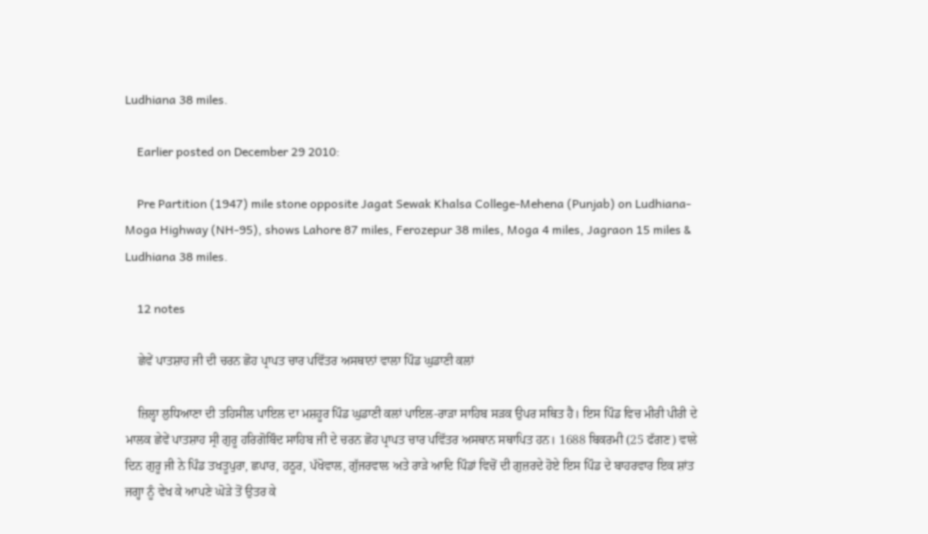Ludhiana 38 miles.

    Earlier posted on December 29 2010:

    Pre Partition (1947) mile stone opposite Jagat Sewak Khalsa College-Mehena (Punjab) on Ludhiana-Moga Highway (NH-95), shows Lahore 87 miles, Ferozepur 38 miles, Moga 4 miles, Jagraon 15 miles & Ludhiana 38 miles.

    12 notes

    ਛੇਵੇਂ ਪਾਤਸ਼ਾਹ ਜੀ ਦੀ ਚਰਨ ਛੋਹ ਪ੍ਰਾਪਤ ਚਾਰ ਪਵਿੱਤਰ ਅਸਥਾਨਾਂ ਵਾਲਾ ਪਿੰਡ ਘੁਡਾਣੀ ਕਲਾਂ

    ਜ਼ਿਲ੍ਹਾ ਲੁਧਿਆਣਾ ਦੀ ਤਹਿਸੀਲ ਪਾਇਲ ਦਾ ਮਸ਼ਹੂਰ ਪਿੰਡ ਘੁਡਾਣੀ ਕਲਾਂ ਪਾਇਲ-ਰਾੜਾ ਸਾਹਿਬ ਸੜਕ ਉਪਰ ਸਥਿਤ ਹੈ। ਇਸ ਪਿੰਡ ਵਿਚ ਮੀਰੀ ਪੀਰੀ ਦੇ ਮਾਲਕ ਛੇਵੇਂ ਪਾਤਸ਼ਾਹ ਸ੍ਰੀ ਗੁਰੂ ਹਰਿਗੋਬਿੰਦ ਸਾਹਿਬ ਜੀ ਦੇ ਚਰਨ ਛੋਹ ਪ੍ਰਾਪਤ ਚਾਰ ਪਵਿੱਤਰ ਅਸਥਾਨ ਸਥਾਪਿਤ ਹਨ। 1688 ਬਿਕਰਮੀ (25 ਫੱਗਣ) ਵਾਲੇ ਦਿਨ ਗੁਰੂ ਜੀ ਨੇ ਪਿੰਡ ਤਖਤੂਪੁਰਾ, ਛਪਾਰ, ਹਠੂਰ, ਪੱਖੋਵਾਲ, ਗੁੱਜਰਵਾਲ ਅਤੇ ਰਾੜੇ ਆਦਿ ਪਿੰਡਾਂ ਵਿਚੋਂ ਦੀ ਗੁਜ਼ਰਦੇ ਹੋਏ ਇਸ ਪਿੰਡ ਦੇ ਬਾਹਰਵਾਰ ਇਕ ਸ਼ਾਂਤ ਜਗ੍ਹਾ ਨੂੰ ਵੇਖ ਕੇ ਆਪਣੇ ਘੋੜੇ ਤੋਂ ਉਤਰ ਕੇ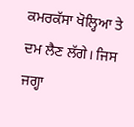ਕਮਰਕੱਸਾ ਖੋਲ੍ਹਿਆ ਤੇ ਦਮ ਲੈਣ ਲੱਗੇ। ਜਿਸ ਜਗ੍ਹਾ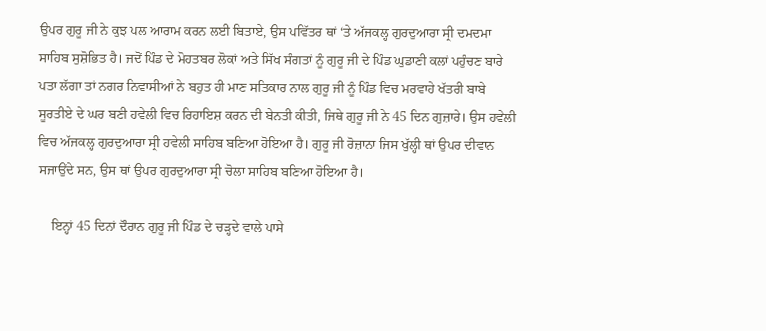ਉਪਰ ਗੁਰੂ ਜੀ ਨੇ ਕੁਝ ਪਲ ਆਰਾਮ ਕਰਨ ਲਈ ਬਿਤਾਏ, ਉਸ ਪਵਿੱਤਰ ਥਾਂ ‘ਤੇ ਅੱਜਕਲ੍ਹ ਗੁਰਦੁਆਰਾ ਸ੍ਰੀ ਦਮਦਮਾ ਸਾਹਿਬ ਸੁਸ਼ੋਭਿਤ ਹੈ। ਜਦੋਂ ਪਿੰਡ ਦੇ ਮੋਹਤਬਰ ਲੋਕਾਂ ਅਤੇ ਸਿੱਖ ਸੰਗਤਾਂ ਨੂੰ ਗੁਰੂ ਜੀ ਦੇ ਪਿੰਡ ਘੁਡਾਣੀ ਕਲਾਂ ਪਹੁੰਚਣ ਬਾਰੇ ਪਤਾ ਲੱਗਾ ਤਾਂ ਨਗਰ ਨਿਵਾਸੀਆਂ ਨੇ ਬਹੁਤ ਹੀ ਮਾਣ ਸਤਿਕਾਰ ਨਾਲ ਗੁਰੂ ਜੀ ਨੂੰ ਪਿੰਡ ਵਿਚ ਮਰਵਾਹੇ ਖੱਤਰੀ ਬਾਬੇ ਸੂਰਤੀਏ ਦੇ ਘਰ ਬਣੀ ਹਵੇਲੀ ਵਿਚ ਰਿਹਾਇਸ਼ ਕਰਨ ਦੀ ਬੇਨਤੀ ਕੀਤੀ, ਜਿਥੇ ਗੁਰੂ ਜੀ ਨੇ 45 ਦਿਨ ਗੁਜ਼ਾਰੇ। ਉਸ ਹਵੇਲੀ ਵਿਚ ਅੱਜਕਲ੍ਹ ਗੁਰਦੁਆਰਾ ਸ੍ਰੀ ਹਵੇਲੀ ਸਾਹਿਬ ਬਣਿਆ ਹੋਇਆ ਹੈ। ਗੁਰੂ ਜੀ ਰੋਜ਼ਾਨਾ ਜਿਸ ਖੁੱਲ੍ਹੀ ਥਾਂ ਉਪਰ ਦੀਵਾਨ ਸਜਾਉਂਦੇ ਸਨ, ਉਸ ਥਾਂ ਉਪਰ ਗੁਰਦੁਆਰਾ ਸ੍ਰੀ ਚੋਲਾ ਸਾਹਿਬ ਬਣਿਆ ਹੋਇਆ ਹੈ।

    ਇਨ੍ਹਾਂ 45 ਦਿਨਾਂ ਦੌਰਾਨ ਗੁਰੂ ਜੀ ਪਿੰਡ ਦੇ ਚੜ੍ਹਦੇ ਵਾਲੇ ਪਾਸੇ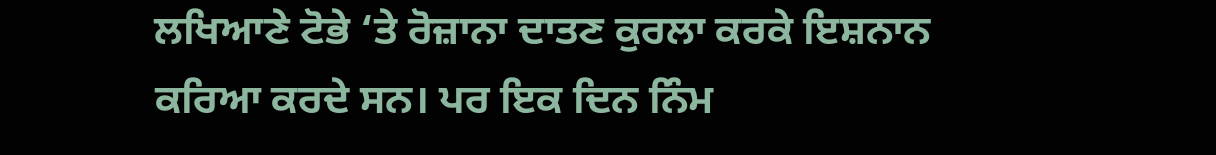ਲਖਿਆਣੇ ਟੋਭੇ ‘ਤੇ ਰੋਜ਼ਾਨਾ ਦਾਤਣ ਕੁਰਲਾ ਕਰਕੇ ਇਸ਼ਨਾਨ ਕਰਿਆ ਕਰਦੇ ਸਨ। ਪਰ ਇਕ ਦਿਨ ਨਿੰਮ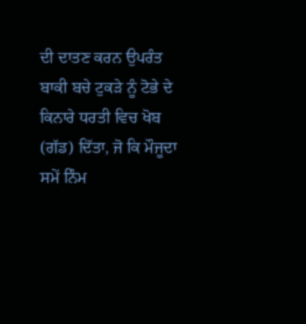ਦੀ ਦਾਤਣ ਕਰਨ ਉਪਰੰਤ ਬਾਕੀ ਬਚੇ ਟੁਕੜੇ ਨੂੰ ਟੋਭੇ ਦੇ ਕਿਨਾਰੇ ਧਰਤੀ ਵਿਚ ਖੋਬ (ਗੱਡ) ਦਿੱਤਾ, ਜੋ ਕਿ ਮੌਜੂਦਾ ਸਮੇਂ ਨਿੰਮ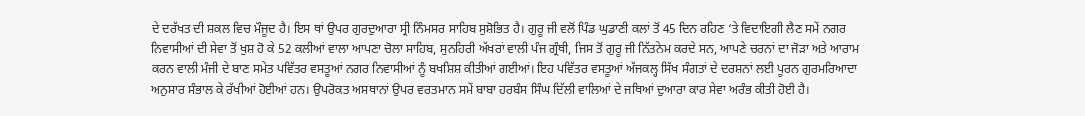ਦੇ ਦਰੱਖਤ ਦੀ ਸ਼ਕਲ ਵਿਚ ਮੌਜੂਦ ਹੈ। ਇਸ ਥਾਂ ਉਪਰ ਗੁਰਦੁਆਰਾ ਸ੍ਰੀ ਨਿੰਮਸਰ ਸਾਹਿਬ ਸੁਸ਼ੋਭਿਤ ਹੈ। ਗੁਰੂ ਜੀ ਵਲੋਂ ਪਿੰਡ ਘੁਡਾਣੀ ਕਲਾਂ ਤੋਂ 45 ਦਿਨ ਰਹਿਣ ‘ਤੇ ਵਿਦਾਇਗੀ ਲੈਣ ਸਮੇਂ ਨਗਰ ਨਿਵਾਸੀਆਂ ਦੀ ਸੇਵਾ ਤੋਂ ਖੁਸ਼ ਹੋ ਕੇ 52 ਕਲੀਆਂ ਵਾਲਾ ਆਪਣਾ ਚੋਲਾ ਸਾਹਿਬ, ਸੁਨਹਿਰੀ ਅੱਖਰਾਂ ਵਾਲੀ ਪੰਜ ਗ੍ਰੰਥੀ, ਜਿਸ ਤੋਂ ਗੁਰੂ ਜੀ ਨਿੱਤਨੇਮ ਕਰਦੇ ਸਨ, ਆਪਣੇ ਚਰਨਾਂ ਦਾ ਜੋੜਾ ਅਤੇ ਆਰਾਮ ਕਰਨ ਵਾਲੀ ਮੰਜੀ ਦੇ ਬਾਣ ਸਮੇਤ ਪਵਿੱਤਰ ਵਸਤੂਆਂ ਨਗਰ ਨਿਵਾਸੀਆਂ ਨੂੰ ਬਖਸ਼ਿਸ਼ ਕੀਤੀਆਂ ਗਈਆਂ। ਇਹ ਪਵਿੱਤਰ ਵਸਤੂਆਂ ਅੱਜਕਲ੍ਹ ਸਿੱਖ ਸੰਗਤਾਂ ਦੇ ਦਰਸ਼ਨਾਂ ਲਈ ਪੂਰਨ ਗੁਰਮਰਿਆਦਾ ਅਨੁਸਾਰ ਸੰਭਾਲ ਕੇ ਰੱਖੀਆਂ ਹੋਈਆਂ ਹਨ। ਉਪਰੋਕਤ ਅਸਥਾਨਾਂ ਉਪਰ ਵਰਤਮਾਨ ਸਮੇਂ ਬਾਬਾ ਹਰਬੰਸ ਸਿੰਘ ਦਿੱਲੀ ਵਾਲਿਆਂ ਦੇ ਜਥਿਆਂ ਦੁਆਰਾ ਕਾਰ ਸੇਵਾ ਅਰੰਭ ਕੀਤੀ ਹੋਈ ਹੈ।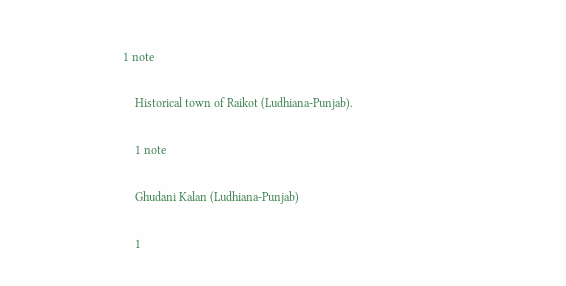1 note

    Historical town of Raikot (Ludhiana-Punjab).

    1 note

    Ghudani Kalan (Ludhiana-Punjab)

    1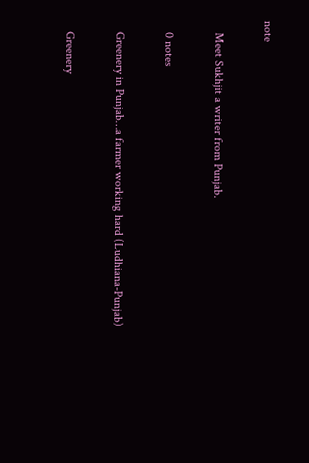note

    Meet Sukhjit a writer from Punjab.

    0 notes

    Greenery in Punjab…a farmer working hard (Ludhiana-Punjab)

    Greenery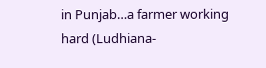in Punjab…a farmer working hard (Ludhiana-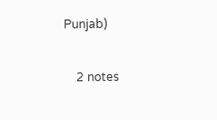Punjab)

    2 notes